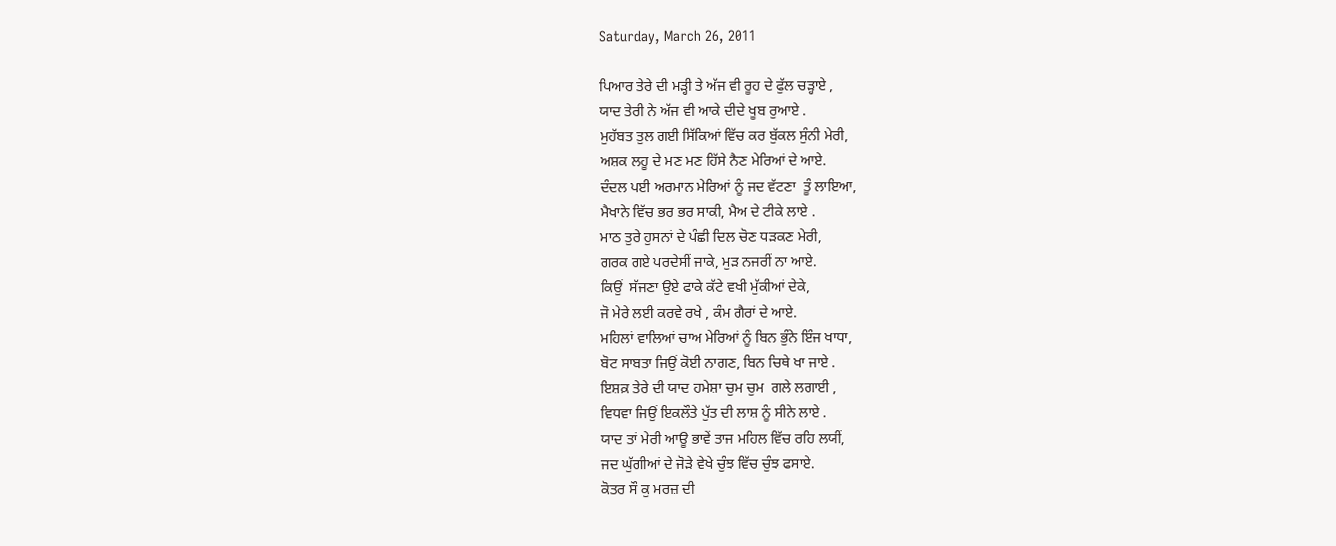Saturday, March 26, 2011

ਪਿਆਰ ਤੇਰੇ ਦੀ ਮੜ੍ਹੀ ਤੇ ਅੱਜ ਵੀ ਰੂਹ ਦੇ ਫੁੱਲ ਚੜ੍ਹਾਏ ,
ਯਾਦ ਤੇਰੀ ਨੇ ਅੱਜ ਵੀ ਆਕੇ ਦੀਦੇ ਖੂਬ ਰੁਆਏ .
ਮੁਹੱਬਤ ਤੁਲ ਗਈ ਸਿੱਕਿਆਂ ਵਿੱਚ ਕਰ ਬੁੱਕਲ ਸੁੰਨੀ ਮੇਰੀ,
ਅਸ਼ਕ ਲਹੂ ਦੇ ਮਣ ਮਣ ਹਿੱਸੇ ਨੈਣ ਮੇਰਿਆਂ ਦੇ ਆਏ.
ਦੰਦਲ ਪਈ ਅਰਮਾਨ ਮੇਰਿਆਂ ਨੂੰ ਜਦ ਵੱਟਣਾ  ਤੂੰ ਲਾਇਆ,
ਮੈਖਾਨੇ ਵਿੱਚ ਭਰ ਭਰ ਸਾਕੀ, ਮੈਅ ਦੇ ਟੀਕੇ ਲਾਏ .
ਮਾਠ ਤੁਰੇ ਹੁਸਨਾਂ ਦੇ ਪੰਛੀ ਦਿਲ ਚੋਣ ਧੜਕਣ ਮੇਰੀ,
ਗਰਕ ਗਏ ਪਰਦੇਸੀਂ ਜਾਕੇ, ਮੁੜ ਨਜਰੀਂ ਨਾ ਆਏ.
ਕਿਉਂ  ਸੱਜਣਾ ਉਏ ਫਾਕੇ ਕੱਟੇ ਵਖੀ ਮੁੱਕੀਆਂ ਦੇਕੇ,
ਜੋ ਮੇਰੇ ਲਈ ਕਰਵੇ ਰਖੇ , ਕੰਮ ਗੈਰਾਂ ਦੇ ਆਏ.
ਮਹਿਲਾਂ ਵਾਲਿਆਂ ਚਾਅ ਮੇਰਿਆਂ ਨੂੰ ਬਿਨ ਭੁੰਨੇ ਇੰਜ ਖਾਧਾ,
ਬੋਟ ਸਾਬਤਾ ਜਿਉਂ ਕੋਈ ਨਾਗਣ, ਬਿਨ ਚਿਥੇ ਖਾ ਜਾਏ .
ਇਸ਼ਕ਼ ਤੇਰੇ ਦੀ ਯਾਦ ਹਮੇਸ਼ਾ ਚੁਮ ਚੁਮ  ਗਲੇ ਲਗਾਈ ,
ਵਿਧਵਾ ਜਿਉਂ ਇਕਲੌਤੇ ਪੁੱਤ ਦੀ ਲਾਸ਼ ਨੂੰ ਸੀਨੇ ਲਾਏ .
ਯਾਦ ਤਾਂ ਮੇਰੀ ਆਊ ਭਾਵੇਂ ਤਾਜ ਮਹਿਲ ਵਿੱਚ ਰਹਿ ਲਯੀਂ,
ਜਦ ਘੁੱਗੀਆਂ ਦੇ ਜੋੜੇ ਵੇਖੇ ਚੁੰਝ ਵਿੱਚ ਚੁੰਝ ਫਸਾਏ.
ਕੋਤਰ ਸੌ ਕੁ ਮਰਜ਼ ਦੀ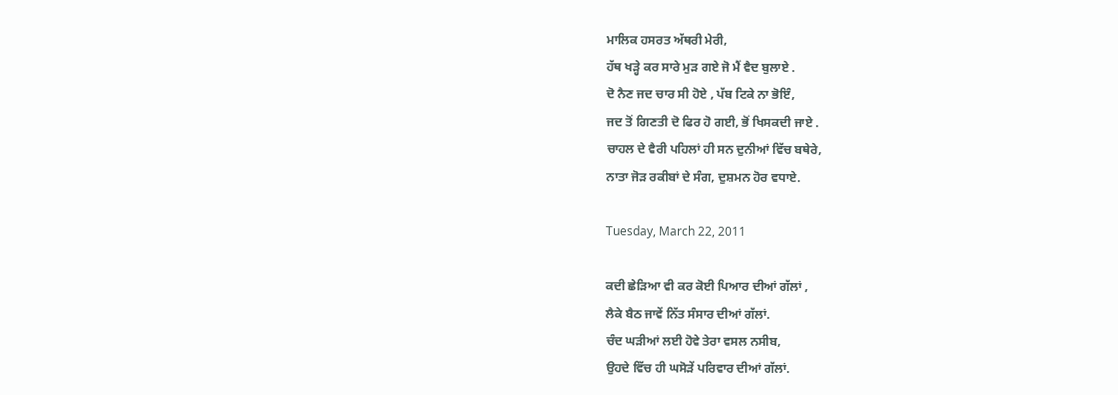ਮਾਲਿਕ ਹਸਰਤ ਅੱਥਰੀ ਮੇਰੀ,
ਹੱਥ ਖੜ੍ਹੇ ਕਰ ਸਾਰੇ ਮੁੜ ਗਏ ਜੋ ਮੈਂ ਵੈਦ ਬੁਲਾਏ .
ਦੋ ਨੈਣ ਜਦ ਚਾਰ ਸੀ ਹੋਏ , ਪੱਬ ਟਿਕੇ ਨਾ ਭੋਇੰ,
ਜਦ ਤੋਂ ਗਿਣਤੀ ਦੋ ਫਿਰ ਹੋ ਗਈ, ਭੋਂ ਖਿਸਕਦੀ ਜਾਏ .
ਚਾਹਲ ਦੇ ਵੈਰੀ ਪਹਿਲਾਂ ਹੀ ਸਨ ਦੁਨੀਆਂ ਵਿੱਚ ਬਥੇਰੇ,
ਨਾਤਾ ਜੋੜ ਰਕੀਬਾਂ ਦੇ ਸੰਗ, ਦੁਸ਼ਮਨ ਹੋਰ ਵਧਾਏ.

Tuesday, March 22, 2011

ਕਦੀ ਛੇੜਿਆ ਵੀ ਕਰ ਕੋਈ ਪਿਆਰ ਦੀਆਂ ਗੱਲਾਂ ,
ਲੈਕੇ ਬੈਠ ਜਾਵੇਂ ਨਿੱਤ ਸੰਸਾਰ ਦੀਆਂ ਗੱਲਾਂ.
ਚੰਦ ਘੜੀਆਂ ਲਈ ਹੋਵੇ ਤੇਰਾ ਵਸਲ ਨਸੀਬ,
ਉਹਦੇ ਵਿੱਚ ਹੀ ਘਸੋੜੇਂ ਪਰਿਵਾਰ ਦੀਆਂ ਗੱਲਾਂ.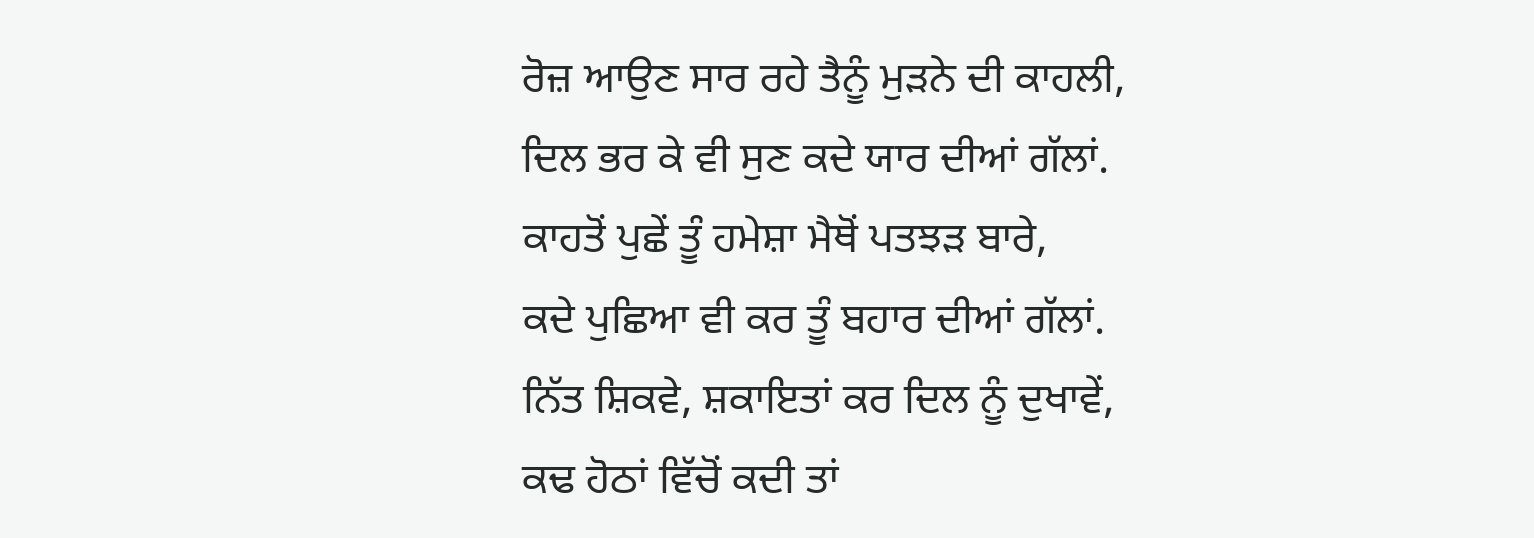ਰੋਜ਼ ਆਉਣ ਸਾਰ ਰਹੇ ਤੈਨੂੰ ਮੁੜਨੇ ਦੀ ਕਾਹਲੀ,
ਦਿਲ ਭਰ ਕੇ ਵੀ ਸੁਣ ਕਦੇ ਯਾਰ ਦੀਆਂ ਗੱਲਾਂ.
ਕਾਹਤੋਂ ਪੁਛੇਂ ਤੂੰ ਹਮੇਸ਼ਾ ਮੈਥੋਂ ਪਤਝੜ ਬਾਰੇ,
ਕਦੇ ਪੁਛਿਆ ਵੀ ਕਰ ਤੂੰ ਬਹਾਰ ਦੀਆਂ ਗੱਲਾਂ.
ਨਿੱਤ ਸ਼ਿਕਵੇ, ਸ਼ਕਾਇਤਾਂ ਕਰ ਦਿਲ ਨੂੰ ਦੁਖਾਵੇਂ,
ਕਢ ਹੋਠਾਂ ਵਿੱਚੋਂ ਕਦੀ ਤਾਂ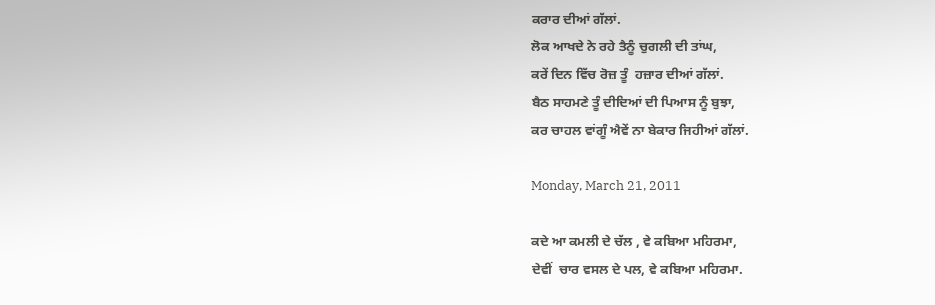ਕਰਾਰ ਦੀਆਂ ਗੱਲਾਂ.
ਲੋਕ ਆਖਦੇ ਨੇ ਰਹੇ ਤੈਨੂੰ ਚੁਗਲੀ ਦੀ ਤਾਂਘ,
ਕਰੇਂ ਦਿਨ ਵਿੱਚ ਰੋਜ਼ ਤੂੰ  ਹਜ਼ਾਰ ਦੀਆਂ ਗੱਲਾਂ.
ਬੈਠ ਸਾਹਮਣੇ ਤੂੰ ਦੀਦਿਆਂ ਦੀ ਪਿਆਸ ਨੂੰ ਬੁਝਾ,
ਕਰ ਚਾਹਲ ਵਾਂਗੂੰ ਐਵੇਂ ਨਾ ਬੇਕਾਰ ਜਿਹੀਆਂ ਗੱਲਾਂ.

Monday, March 21, 2011

ਕਦੇ ਆ ਕਮਲੀ ਦੇ ਚੱਲ , ਵੇ ਕਬਿਆ ਮਹਿਰਮਾ,
ਦੇਵੀਂ  ਚਾਰ ਵਸਲ ਦੇ ਪਲ, ਵੇ ਕਬਿਆ ਮਹਿਰਮਾ.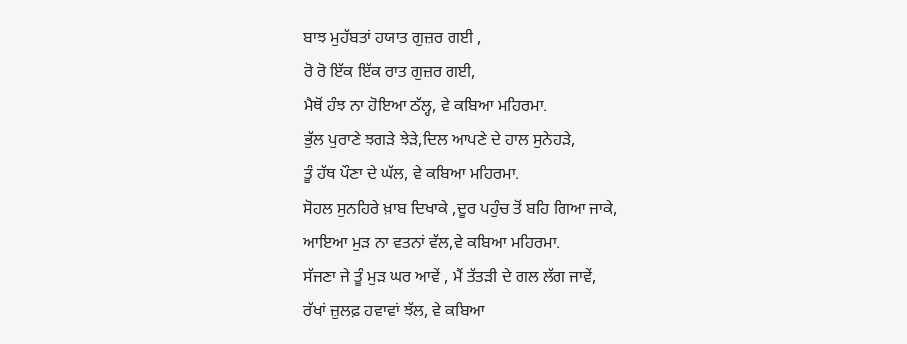ਬਾਝ ਮੁਹੱਬਤਾਂ ਹਯਾਤ ਗੁਜ਼ਰ ਗਈ ,
ਰੋ ਰੋ ਇੱਕ ਇੱਕ ਰਾਤ ਗੁਜ਼ਰ ਗਈ,
ਮੈਥੋਂ ਹੰਝ ਨਾ ਹੋਇਆ ਠੱਲ੍ਹ, ਵੇ ਕਬਿਆ ਮਹਿਰਮਾ.
ਭੁੱਲ ਪੁਰਾਣੇ ਝਗੜੇ ਝੇੜੇ,ਦਿਲ ਆਪਣੇ ਦੇ ਹਾਲ ਸੁਨੇਹੜੇ,
ਤੂੰ ਹੱਥ ਪੌਣਾ ਦੇ ਘੱਲ, ਵੇ ਕਬਿਆ ਮਹਿਰਮਾ.
ਸੋਹਲ ਸੁਨਹਿਰੇ ਖ਼ਾਬ ਦਿਖਾਕੇ ,ਦੂਰ ਪਹੁੰਚ ਤੋਂ ਬਹਿ ਗਿਆ ਜਾਕੇ,
ਆਇਆ ਮੁੜ ਨਾ ਵਤਨਾਂ ਵੱਲ,ਵੇ ਕਬਿਆ ਮਹਿਰਮਾ.
ਸੱਜਣਾ ਜੇ ਤੂੰ ਮੁੜ ਘਰ ਆਵੇਂ , ਮੈਂ ਤੱਤੜੀ ਦੇ ਗਲ ਲੱਗ ਜਾਵੇਂ,
ਰੱਖਾਂ ਜ਼ੁਲਫ਼ ਹਵਾਵਾਂ ਝੱਲ, ਵੇ ਕਬਿਆ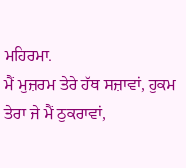ਮਹਿਰਮਾ.
ਮੈਂ ਮੁਜ਼ਰਮ ਤੇਰੇ ਹੱਥ ਸਜ਼ਾਵਾਂ, ਹੁਕਮ ਤੇਰਾ ਜੇ ਮੈਂ ਠੁਕਰਾਵਾਂ,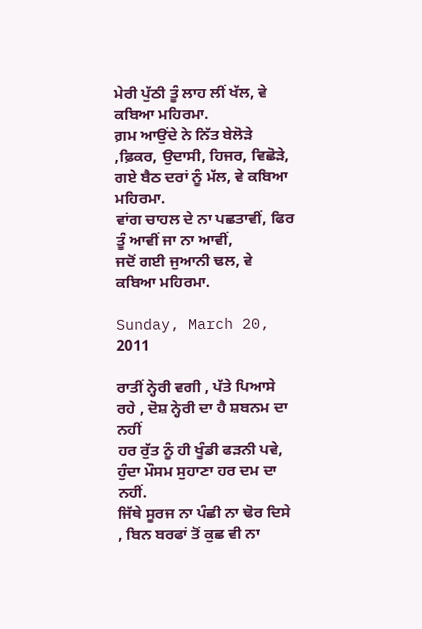ਮੇਰੀ ਪੁੱਠੀ ਤੂੰ ਲਾਹ ਲੀਂ ਖੱਲ, ਵੇ ਕਬਿਆ ਮਹਿਰਮਾ.
ਗ਼ਮ ਆਉਂਦੇ ਨੇ ਨਿੱਤ ਬੇਲੋੜੇ ,ਫ਼ਿਕਰ, ਉਦਾਸੀ, ਹਿਜਰ, ਵਿਛੋੜੇ,
ਗਏ ਬੈਠ ਦਰਾਂ ਨੂੰ ਮੱਲ, ਵੇ ਕਬਿਆ ਮਹਿਰਮਾ.
ਵਾਂਗ ਚਾਹਲ ਦੇ ਨਾ ਪਛਤਾਵੀਂ, ਫਿਰ ਤੂੰ ਆਵੀਂ ਜਾ ਨਾ ਆਵੀਂ,
ਜਦੋਂ ਗਈ ਜੁਆਨੀ ਢਲ, ਵੇ ਕਬਿਆ ਮਹਿਰਮਾ.

Sunday, March 20, 2011

ਰਾਤੀਂ ਨ੍ਹੇਰੀ ਵਗੀ , ਪੱਤੇ ਪਿਆਸੇ  ਰਹੇ , ਦੋਸ਼ ਨ੍ਹੇਰੀ ਦਾ ਹੈ ਸ਼ਬਨਮ ਦਾ ਨਹੀਂ
ਹਰ ਰੁੱਤ ਨੂੰ ਹੀ ਖੂੰਡੀ ਫੜਨੀ ਪਵੇ, ਹੁੰਦਾ ਮੌਸਮ ਸੁਹਾਣਾ ਹਰ ਦਮ ਦਾ ਨਹੀਂ.
ਜਿੱਥੇ ਸੂਰਜ ਨਾ ਪੰਛੀ ਨਾ ਢੋਰ ਦਿਸੇ , ਬਿਨ ਬਰਫਾਂ ਤੋਂ ਕੁਛ ਵੀ ਨਾ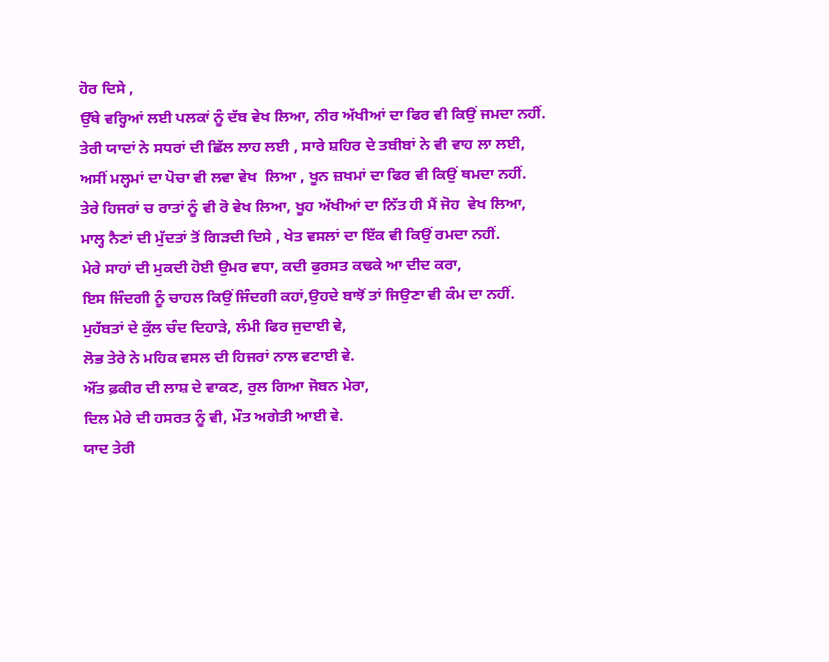ਹੋਰ ਦਿਸੇ ,
ਉੱਥੇ ਵਰ੍ਹਿਆਂ ਲਈ ਪਲਕਾਂ ਨੂੰ ਦੱਬ ਵੇਖ ਲਿਆ, ਨੀਰ ਅੱਖੀਆਂ ਦਾ ਫਿਰ ਵੀ ਕਿਉਂ ਜਮਦਾ ਨਹੀਂ.
ਤੇਰੀ ਯਾਦਾਂ ਨੇ ਸਧਰਾਂ ਦੀ ਛਿੱਲ ਲਾਹ ਲਈ , ਸਾਰੇ ਸ਼ਹਿਰ ਦੇ ਤਬੀਬਾਂ ਨੇ ਵੀ ਵਾਹ ਲਾ ਲਈ,
ਅਸੀਂ ਮਲ੍ਹਮਾਂ ਦਾ ਪੋਚਾ ਵੀ ਲਵਾ ਵੇਖ  ਲਿਆ , ਖੂਨ ਜ਼ਖਮਾਂ ਦਾ ਫਿਰ ਵੀ ਕਿਉਂ ਥਮਦਾ ਨਹੀਂ.
ਤੇਰੇ ਹਿਜਰਾਂ ਚ ਰਾਤਾਂ ਨੂੰ ਵੀ ਰੋ ਵੇਖ ਲਿਆ, ਖੂਹ ਅੱਖੀਆਂ ਦਾ ਨਿੱਤ ਹੀ ਮੈਂ ਜੋਹ  ਵੇਖ ਲਿਆ,
ਮਾਲ੍ਹ ਨੈਣਾਂ ਦੀ ਮੁੱਦਤਾਂ ਤੋਂ ਗਿੜਦੀ ਦਿਸੇ , ਖੇਤ ਵਸਲਾਂ ਦਾ ਇੱਕ ਵੀ ਕਿਉਂ ਰਮਦਾ ਨਹੀਂ.
ਮੇਰੇ ਸਾਹਾਂ ਦੀ ਮੁਕਦੀ ਹੋਈ ਉਮਰ ਵਧਾ, ਕਦੀ ਫੁਰਸਤ ਕਢਕੇ ਆ ਦੀਦ ਕਰਾ,
ਇਸ ਜਿੰਦਗੀ ਨੂੰ ਚਾਹਲ ਕਿਉਂ ਜਿੰਦਗੀ ਕਹਾਂ,ਉਹਦੇ ਬਾਝੋਂ ਤਾਂ ਜਿਉਣਾ ਵੀ ਕੰਮ ਦਾ ਨਹੀਂ.
ਮੁਹੱਬਤਾਂ ਦੇ ਕੁੱਲ ਚੰਦ ਦਿਹਾੜੇ, ਲੰਮੀ ਫਿਰ ਜੁਦਾਈ ਵੇ,
ਲੋਭ ਤੇਰੇ ਨੇ ਮਹਿਕ ਵਸਲ ਦੀ ਹਿਜਰਾਂ ਨਾਲ ਵਟਾਈ ਵੇ.
ਔਂਤ ਫ਼ਕੀਰ ਦੀ ਲਾਸ਼ ਦੇ ਵਾਕਣ, ਰੁਲ ਗਿਆ ਜੋਬਨ ਮੇਰਾ,
ਦਿਲ ਮੇਰੇ ਦੀ ਹਸਰਤ ਨੂੰ ਵੀ, ਮੌਤ ਅਗੇਤੀ ਆਈ ਵੇ.
ਯਾਦ ਤੇਰੀ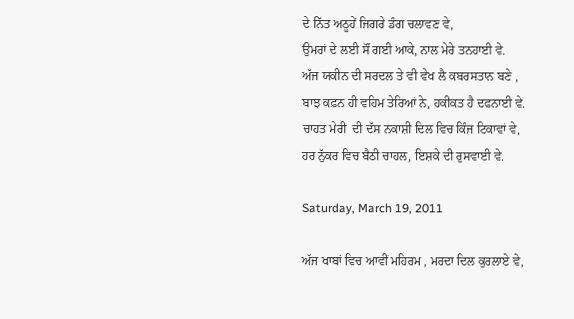ਦੇ ਨਿੱਤ ਅਠੂਹੇਂ ਜਿਗਰੇ ਡੰਗ ਚਲਾਵਣ ਵੇ,
ਉਮਰਾਂ ਦੇ ਲਈ ਸੌਂ ਗਈ ਆਕੇ, ਨਾਲ ਮੇਰੇ ਤਨਹਾਈ ਵੇ.
ਅੱਜ ਯਕੀਨ ਦੀ ਸਰਦਲ ਤੇ ਵੀ ਵੇਖ ਲੈ ਕਬਰਸਤਾਨ ਬਣੇ ,
ਬਾਝ ਕਫ਼ਨ ਹੀ ਵਹਿਮ ਤੇਰਿਆਂ ਨੇ, ਹਕੀਕਤ ਹੈ ਦਫਨਾਈ ਵੇ.
ਚਾਹਤ ਮੇਰੀ  ਦੀ ਦੱਸ ਨਕਾਸ਼ੀ ਦਿਲ ਵਿਚ ਕਿੰਜ ਟਿਕਾਵਾਂ ਵੇ,
ਹਰ ਨੁੱਕਰ ਵਿਚ ਬੈਠੀ ਚਾਹਲ, ਇਸ਼ਕੇ ਦੀ ਰੁਸਵਾਈ ਵੇ.

Saturday, March 19, 2011

ਅੱਜ ਖਾਬਾਂ ਵਿਚ ਆਵੀਂ ਮਹਿਰਮ , ਮਰਦਾ ਦਿਲ ਕੁਰਲਾਏ ਵੇ,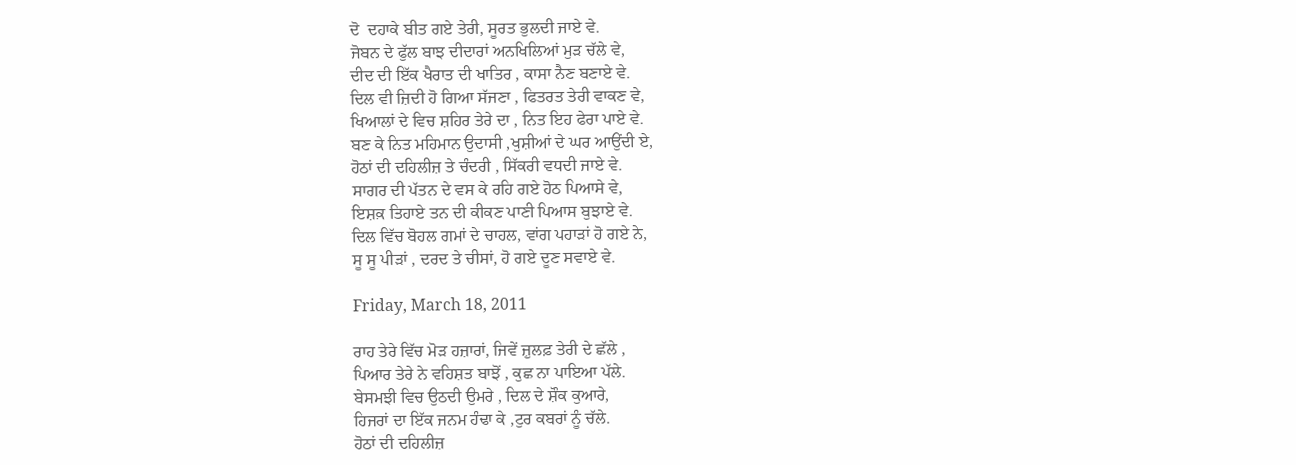ਦੋ  ਦਹਾਕੇ ਬੀਤ ਗਏ ਤੇਰੀ, ਸੂਰਤ ਭੁਲਦੀ ਜਾਏ ਵੇ.
ਜੋਬਨ ਦੇ ਫੁੱਲ ਬਾਝ ਦੀਦਾਰਾਂ ਅਨਖਿਲਿਆਂ ਮੁੜ ਚੱਲੇ ਵੇ,
ਦੀਦ ਦੀ ਇੱਕ ਖੈਰਾਤ ਦੀ ਖਾਤਿਰ , ਕਾਸਾ ਨੈਣ ਬਣਾਏ ਵੇ.
ਦਿਲ ਵੀ ਜ਼ਿਦੀ ਹੋ ਗਿਆ ਸੱਜਣਾ , ਫਿਤਰਤ ਤੇਰੀ ਵਾਕਣ ਵੇ,
ਖਿਆਲਾਂ ਦੇ ਵਿਚ ਸ਼ਹਿਰ ਤੇਰੇ ਦਾ , ਨਿਤ ਇਹ ਫੇਰਾ ਪਾਏ ਵੇ.
ਬਣ ਕੇ ਨਿਤ ਮਹਿਮਾਨ ਉਦਾਸੀ ,ਖੁਸ਼ੀਆਂ ਦੇ ਘਰ ਆਉਂਦੀ ਏ,
ਹੋਠਾਂ ਦੀ ਦਹਿਲੀਜ਼ ਤੇ ਚੰਦਰੀ , ਸਿੱਕਰੀ ਵਧਦੀ ਜਾਏ ਵੇ.
ਸਾਗਰ ਦੀ ਪੱਤਨ ਦੇ ਵਸ ਕੇ ਰਹਿ ਗਏ ਹੋਠ ਪਿਆਸੇ ਵੇ,
ਇਸ਼ਕ਼ ਤਿਹਾਏ ਤਨ ਦੀ ਕੀਕਣ ਪਾਣੀ ਪਿਆਸ ਬੁਝਾਏ ਵੇ.
ਦਿਲ ਵਿੱਚ ਬੋਹਲ ਗਮਾਂ ਦੇ ਚਾਹਲ, ਵਾਂਗ ਪਹਾੜਾਂ ਹੋ ਗਏ ਨੇ,
ਸੂ ਸੂ ਪੀੜਾਂ , ਦਰਦ ਤੇ ਚੀਸਾਂ, ਹੋ ਗਏ ਦੂਣ ਸਵਾਏ ਵੇ.

Friday, March 18, 2011

ਰਾਹ ਤੇਰੇ ਵਿੱਚ ਮੋੜ ਹਜ਼ਾਰਾਂ, ਜਿਵੇਂ ਜ਼ੁਲਫ਼ ਤੇਰੀ ਦੇ ਛੱਲੇ ,
ਪਿਆਰ ਤੇਰੇ ਨੇ ਵਹਿਸ਼ਤ ਬਾਝੋਂ , ਕੁਛ ਨਾ ਪਾਇਆ ਪੱਲੇ.
ਬੇਸਮਝੀ ਵਿਚ ਉਠਦੀ ਉਮਰੇ , ਦਿਲ ਦੇ ਸ਼ੌਕ ਕੁਆਰੇ,
ਹਿਜਰਾਂ ਦਾ ਇੱਕ ਜਨਮ ਹੰਢਾ ਕੇ ,ਟੁਰ ਕਬਰਾਂ ਨੂੰ ਚੱਲੇ.
ਹੋਠਾਂ ਦੀ ਦਹਿਲੀਜ਼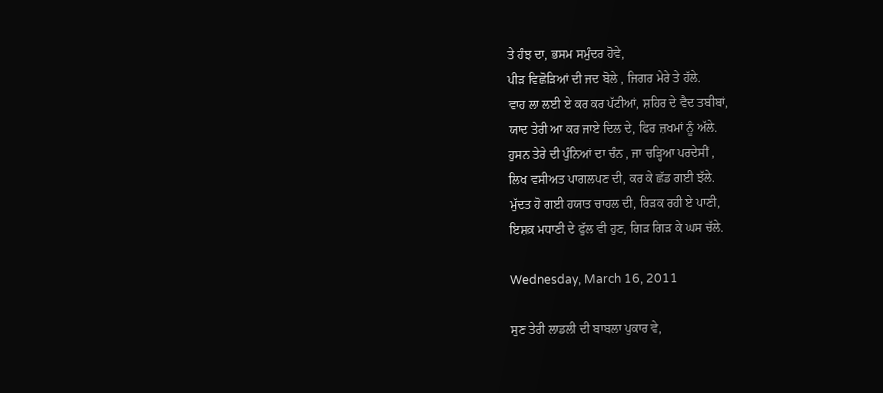ਤੇ ਹੰਝ ਦਾ, ਭਸਮ ਸਮੁੰਦਰ ਹੋਵੇ,
ਪੀੜ ਵਿਛੋੜਿਆਂ ਦੀ ਜਦ ਬੋਲੇ , ਜਿਗਰ ਮੇਰੇ ਤੇ ਹੱਲੇ.
ਵਾਹ ਲਾ ਲਈ ਏ ਕਰ ਕਰ ਪੱਟੀਆਂ, ਸ਼ਹਿਰ ਦੇ ਵੈਦ ਤਬੀਬਾਂ,
ਯਾਦ ਤੇਰੀ ਆ ਕਰ ਜਾਏ ਦਿਲ ਦੇ, ਫਿਰ ਜ਼ਖਮਾਂ ਨੂੰ ਅੱਲੇ.
ਹੁਸਨ ਤੇਰੇ ਦੀ ਪੁੰਨਿਆਂ ਦਾ ਚੰਨ , ਜਾ ਚੜ੍ਹਿਆ ਪਰਦੇਸੀਂ ,
ਲਿਖ ਵਸੀਅਤ ਪਾਗਲਪਣ ਦੀ, ਕਰ ਕੇ ਛੱਡ ਗਈ ਝੱਲੇ.
ਮੁੱਦਤ ਹੋ ਗਈ ਹਯਾਤ ਚਾਹਲ ਦੀ, ਰਿੜਕ ਰਹੀ ਏ ਪਾਣੀ,
ਇਸ਼ਕ਼ ਮਧਾਣੀ ਦੇ ਫੁੱਲ ਵੀ ਹੁਣ, ਗਿੜ ਗਿੜ ਕੇ ਘਸ ਚੱਲੇ.

Wednesday, March 16, 2011

ਸੁਣ ਤੇਰੀ ਲਾਡਲੀ ਦੀ ਬਾਬਲਾ ਪੁਕਾਰ ਵੇ,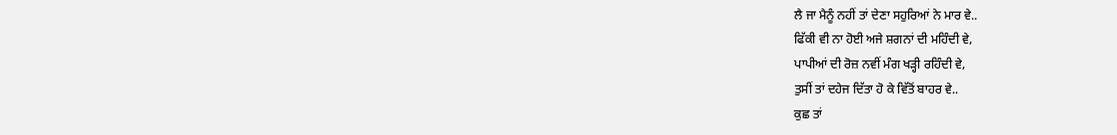ਲੈ ਜਾ ਮੈਨੂੰ ਨਹੀਂ ਤਾਂ ਦੇਣਾ ਸਹੁਰਿਆਂ ਨੇ ਮਾਰ ਵੇ..
ਫਿੱਕੀ ਵੀ ਨਾ ਹੋਈ ਅਜੇ ਸ਼ਗਨਾਂ ਦੀ ਮਹਿੰਦੀ ਵੇ,
ਪਾਪੀਆਂ ਦੀ ਰੋਜ਼ ਨਵੀਂ ਮੰਗ ਖੜ੍ਹੀ ਰਹਿੰਦੀ ਵੇ,
ਤੁਸੀਂ ਤਾਂ ਦਹੇਜ ਦਿੱਤਾ ਹੋ ਕੇ ਵਿੱਤੋਂ ਬਾਹਰ ਵੇ..
ਕੁਛ ਤਾਂ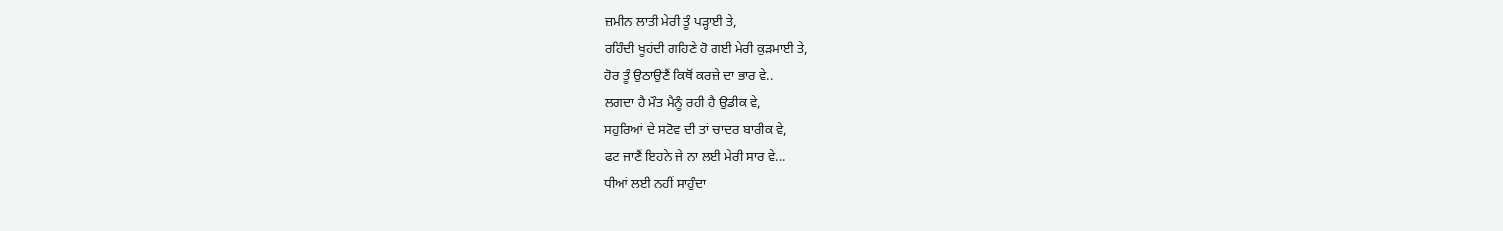ਜ਼ਮੀਨ ਲਾਤੀ ਮੇਰੀ ਤੂੰ ਪੜ੍ਹਾਈ ਤੇ,
ਰਹਿੰਦੀ ਖੂਹਂਦੀ ਗਹਿਣੇ ਹੋ ਗਈ ਮੇਰੀ ਕੁੜਮਾਈ ਤੇ,
ਹੋਰ ਤੂੰ ਉਠਾਉਣੈਂ ਕਿਥੋਂ ਕਰਜ਼ੇ ਦਾ ਭਾਰ ਵੇ..
ਲਗਦਾ ਹੈ ਮੌਤ ਮੈਨੂੰ ਰਹੀ ਹੈ ਉਡੀਕ ਵੇ,
ਸਹੁਰਿਆਂ ਦੇ ਸਟੋਵ ਦੀ ਤਾਂ ਚਾਦਰ ਬਾਰੀਕ ਵੇ,
ਫਟ ਜਾਣੈਂ ਇਹਨੇ ਜੇ ਨਾ ਲਈ ਮੇਰੀ ਸਾਰ ਵੇ...
ਧੀਆਂ ਲਈ ਨਹੀਂ ਸਾਹੁੰਦਾ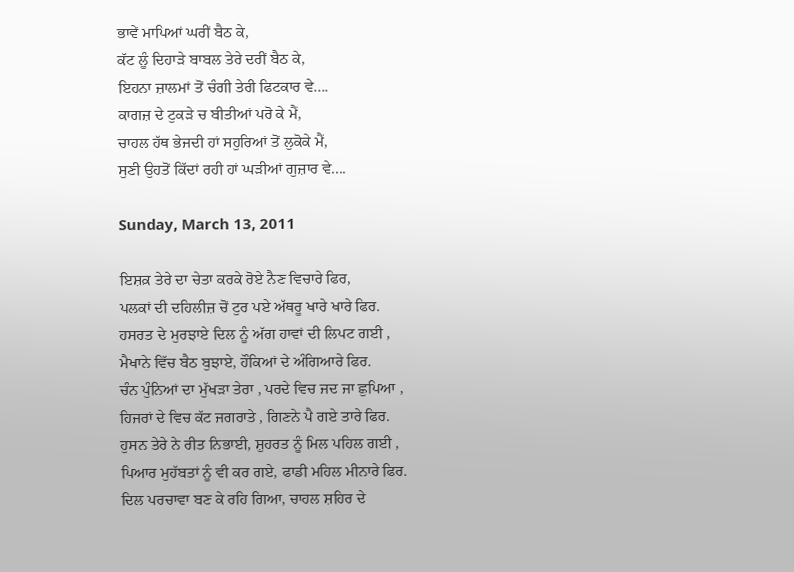ਭਾਵੇਂ ਮਾਪਿਆਂ ਘਰੀਂ ਬੈਠ ਕੇ,
ਕੱਟ ਲੂੰ ਦਿਹਾੜੇ ਬਾਬਲ ਤੇਰੇ ਦਰੀਂ ਬੈਠ ਕੇ,
ਇਹਨਾ ਜ਼ਾਲਮਾਂ ਤੋਂ ਚੰਗੀ ਤੇਰੀ ਫਿਟਕਾਰ ਵੇ....
ਕਾਗਜ਼ ਦੇ ਟੁਕੜੇ ਚ ਬੀਤੀਆਂ ਪਰੋ ਕੇ ਮੈਂ,
ਚਾਹਲ ਹੱਥ ਭੇਜਦੀ ਹਾਂ ਸਹੁਰਿਆਂ ਤੋਂ ਲੁਕੋਕੇ ਮੈਂ,
ਸੁਣੀ ਉਹਤੋਂ ਕਿੱਦਾਂ ਰਹੀ ਹਾਂ ਘੜੀਆਂ ਗੁਜ਼ਾਰ ਵੇ....

Sunday, March 13, 2011

ਇਸ਼ਕ਼ ਤੇਰੇ ਦਾ ਚੇਤਾ ਕਰਕੇ ਰੋਏ ਨੈਣ ਵਿਚਾਰੇ ਫਿਰ,
ਪਲਕਾਂ ਦੀ ਦਹਿਲੀਜ਼ ਚੋਂ ਟੁਰ ਪਏ ਅੱਥਰੂ ਖਾਰੇ ਖਾਰੇ ਫਿਰ.
ਹਸਰਤ ਦੇ ਮੁਰਝਾਏ ਦਿਲ ਨੂੰ ਅੱਗ ਹਾਵਾਂ ਦੀ ਲਿਪਟ ਗਈ ,
ਮੈਖਾਨੇ ਵਿੱਚ ਬੈਠ ਬੁਝਾਏ, ਹੌਕਿਆਂ ਦੇ ਅੰਗਿਆਰੇ ਫਿਰ.
ਚੰਨ ਪੁੰਨਿਆਂ ਦਾ ਮੁੱਖੜਾ ਤੇਰਾ , ਪਰਦੇ ਵਿਚ ਜਦ ਜਾ ਛੁਪਿਆ ,
ਹਿਜਰਾਂ ਦੇ ਵਿਚ ਕੱਟ ਜਗਰਾਤੇ , ਗਿਣਨੇ ਪੈ ਗਏ ਤਾਰੇ ਫਿਰ.
ਹੁਸਨ ਤੇਰੇ ਨੇ ਰੀਤ ਨਿਭਾਈ, ਸ਼ੁਹਰਤ ਨੂੰ ਮਿਲ ਪਹਿਲ ਗਈ ,
ਪਿਆਰ ਮੁਹੱਬਤਾਂ ਨੂੰ ਵੀ ਕਰ ਗਏ, ਫਾਡੀ ਮਹਿਲ ਮੀਨਾਰੇ ਫਿਰ.
ਦਿਲ ਪਰਚਾਵਾ ਬਣ ਕੇ ਰਹਿ ਗਿਆ, ਚਾਹਲ ਸ਼ਹਿਰ ਦੇ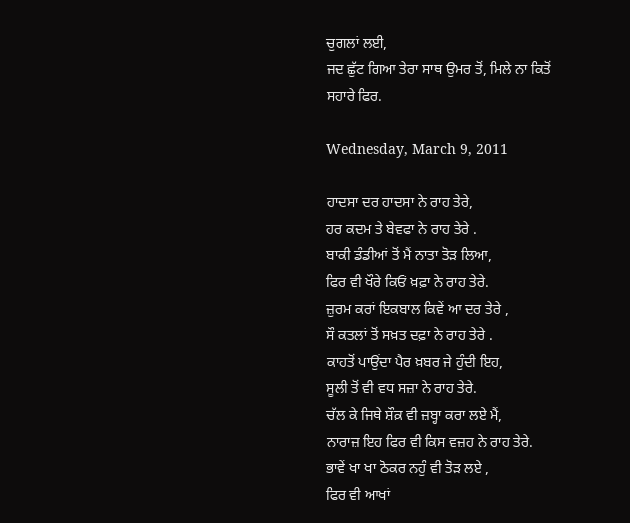ਚੁਗਲਾਂ ਲਈ,
ਜਦ ਛੁੱਟ ਗਿਆ ਤੇਰਾ ਸਾਥ ਉਮਰ ਤੋਂ, ਮਿਲੇ ਨਾ ਕਿਤੋਂ ਸਹਾਰੇ ਫਿਰ.

Wednesday, March 9, 2011

ਹਾਦਸਾ ਦਰ ਹਾਦਸਾ ਨੇ ਰਾਹ ਤੇਰੇ,
ਹਰ ਕਦਮ ਤੇ ਬੇਵਫਾ ਨੇ ਰਾਹ ਤੇਰੇ .
ਬਾਕੀ ਡੰਡੀਆਂ ਤੋਂ ਮੈਂ ਨਾਤਾ ਤੋੜ ਲਿਆ,
ਫਿਰ ਵੀ ਖੌਰੇ ਕਿਓਂ ਖ਼ਫ਼ਾ ਨੇ ਰਾਹ ਤੇਰੇ.
ਜ਼ੁਰਮ ਕਰਾਂ ਇਕਬਾਲ ਕਿਵੇਂ ਆ ਦਰ ਤੇਰੇ ,
ਸੌ ਕਤਲਾਂ ਤੋਂ ਸਖ਼ਤ ਦਫ਼ਾ ਨੇ ਰਾਹ ਤੇਰੇ .
ਕਾਹਤੋਂ ਪਾਉਂਦਾ ਪੈਰ ਖ਼ਬਰ ਜੇ ਹੁੰਦੀ ਇਹ,
ਸੂਲੀ ਤੋਂ ਵੀ ਵਧ ਸਜ਼ਾ ਨੇ ਰਾਹ ਤੇਰੇ.
ਚੱਲ ਕੇ ਜਿਥੇ ਸ਼ੌਕ਼ ਵੀ ਜ਼ਬ੍ਹਾ ਕਰਾ ਲਏ ਮੈਂ,
ਨਾਰਾਜ਼ ਇਹ ਫਿਰ ਵੀ ਕਿਸ ਵਜ਼ਹ ਨੇ ਰਾਹ ਤੇਰੇ.
ਭਾਵੇਂ ਖਾ ਖਾ ਠੋਕਰ ਨਹੁੰ ਵੀ ਤੋੜ ਲਏ ,
ਫਿਰ ਵੀ ਆਖਾਂ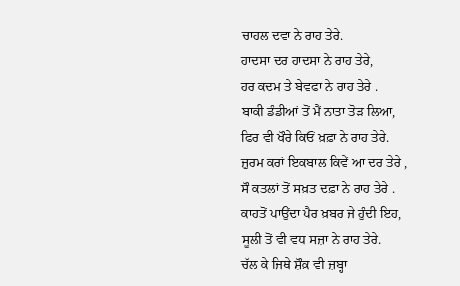ਚਾਹਲ ਦਵਾ ਨੇ ਰਾਹ ਤੇਰੇ.
ਹਾਦਸਾ ਦਰ ਹਾਦਸਾ ਨੇ ਰਾਹ ਤੇਰੇ,
ਹਰ ਕਦਮ ਤੇ ਬੇਵਫਾ ਨੇ ਰਾਹ ਤੇਰੇ .
ਬਾਕੀ ਡੰਡੀਆਂ ਤੋਂ ਮੈਂ ਨਾਤਾ ਤੋੜ ਲਿਆ,
ਫਿਰ ਵੀ ਖੌਰੇ ਕਿਓਂ ਖ਼ਫ਼ਾ ਨੇ ਰਾਹ ਤੇਰੇ.
ਜ਼ੁਰਮ ਕਰਾਂ ਇਕਬਾਲ ਕਿਵੇਂ ਆ ਦਰ ਤੇਰੇ ,
ਸੌ ਕਤਲਾਂ ਤੋਂ ਸਖ਼ਤ ਦਫ਼ਾ ਨੇ ਰਾਹ ਤੇਰੇ .
ਕਾਹਤੋਂ ਪਾਉਂਦਾ ਪੈਰ ਖ਼ਬਰ ਜੇ ਹੁੰਦੀ ਇਹ,
ਸੂਲੀ ਤੋਂ ਵੀ ਵਧ ਸਜ਼ਾ ਨੇ ਰਾਹ ਤੇਰੇ.
ਚੱਲ ਕੇ ਜਿਥੇ ਸ਼ੌਕ਼ ਵੀ ਜ਼ਬ੍ਹਾ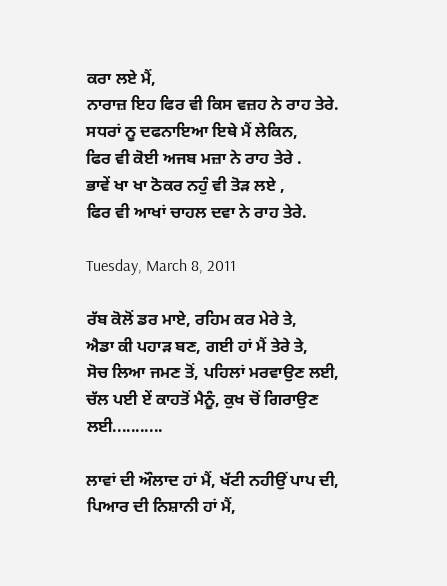ਕਰਾ ਲਏ ਮੈਂ,
ਨਾਰਾਜ਼ ਇਹ ਫਿਰ ਵੀ ਕਿਸ ਵਜ਼ਹ ਨੇ ਰਾਹ ਤੇਰੇ.
ਸਧਰਾਂ ਨੂ ਦਫਨਾਇਆ ਇਥੇ ਮੈਂ ਲੇਕਿਨ,
ਫਿਰ ਵੀ ਕੋਈ ਅਜਬ ਮਜ਼ਾ ਨੇ ਰਾਹ ਤੇਰੇ .
ਭਾਵੇਂ ਖਾ ਖਾ ਠੋਕਰ ਨਹੁੰ ਵੀ ਤੋੜ ਲਏ ,
ਫਿਰ ਵੀ ਆਖਾਂ ਚਾਹਲ ਦਵਾ ਨੇ ਰਾਹ ਤੇਰੇ.

Tuesday, March 8, 2011

ਰੱਬ ਕੋਲੋਂ ਡਰ ਮਾਏ, ਰਹਿਮ ਕਰ ਮੇਰੇ ਤੇ,
ਐਡਾ ਕੀ ਪਹਾੜ ਬਣ, ਗਈ ਹਾਂ ਮੈਂ ਤੇਰੇ ਤੇ,
ਸੋਚ ਲਿਆ ਜਮਣ ਤੋਂ, ਪਹਿਲਾਂ ਮਰਵਾਉਣ ਲਈ,
ਚੱਲ ਪਈ ਏਂ ਕਾਹਤੋਂ ਮੈਨੂੰ, ਕੁਖ ਚੋਂ ਗਿਰਾਉਣ ਲਈ...........

ਲਾਵਾਂ ਦੀ ਔਲਾਦ ਹਾਂ ਮੈਂ, ਖੱਟੀ ਨਹੀਉਂ ਪਾਪ ਦੀ,
ਪਿਆਰ ਦੀ ਨਿਸ਼ਾਨੀ ਹਾਂ ਮੈਂ,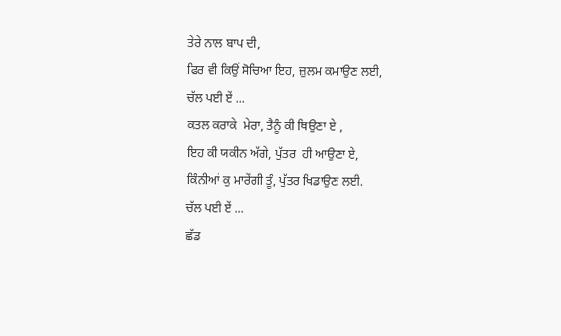ਤੇਰੇ ਨਾਲ ਬਾਪ ਦੀ,
ਫਿਰ ਵੀ ਕਿਉਂ ਸੋਚਿਆ ਇਹ, ਜ਼ੁਲਮ ਕਮਾਉਣ ਲਈ,
ਚੱਲ ਪਈ ਏਂ ...
ਕਤਲ ਕਰਾਕੇ  ਮੇਰਾ, ਤੈਨੂੰ ਕੀ ਥਿਉਣਾ ਏ ,
ਇਹ ਕੀ ਯਕੀਨ ਅੱਗੇ, ਪੁੱਤਰ  ਹੀ ਆਉਣਾ ਏ,
ਕਿੰਨੀਆਂ ਕੁ ਮਾਰੇਂਗੀ ਤੂੰ, ਪੁੱਤਰ ਖਿਡਾਉਣ ਲਈ.
ਚੱਲ ਪਈ ਏਂ ...
ਛੱਡ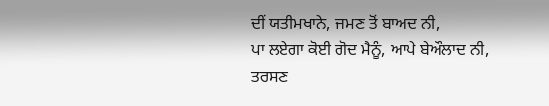ਦੀਂ ਯਤੀਮਖਾਨੇ, ਜਮਣ ਤੋਂ ਬਾਅਦ ਨੀ,
ਪਾ ਲਏਗਾ ਕੋਈ ਗੋਦ ਮੈਨੂੰ, ਆਪੇ ਬੇਔਲਾਦ ਨੀ,
ਤਰਸਣ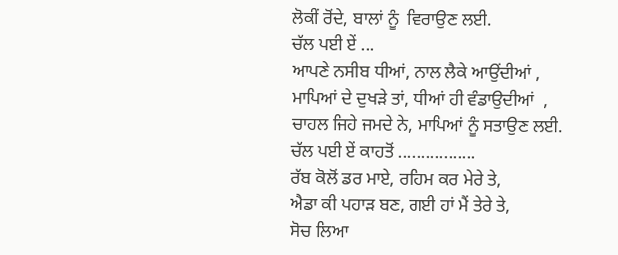ਲੋਕੀਂ ਰੋਂਦੇ, ਬਾਲਾਂ ਨੂੰ  ਵਿਰਾਉਣ ਲਈ.
ਚੱਲ ਪਈ ਏਂ ...
ਆਪਣੇ ਨਸੀਬ ਧੀਆਂ, ਨਾਲ ਲੈਕੇ ਆਉਂਦੀਆਂ ,
ਮਾਪਿਆਂ ਦੇ ਦੁਖੜੇ ਤਾਂ, ਧੀਆਂ ਹੀ ਵੰਡਾਉਦੀਆਂ  ,
ਚਾਹਲ ਜਿਹੇ ਜਮਦੇ ਨੇ, ਮਾਪਿਆਂ ਨੂੰ ਸਤਾਉਣ ਲਈ.
ਚੱਲ ਪਈ ਏਂ ਕਾਹਤੋਂ .................
ਰੱਬ ਕੋਲੋਂ ਡਰ ਮਾਏ, ਰਹਿਮ ਕਰ ਮੇਰੇ ਤੇ,
ਐਡਾ ਕੀ ਪਹਾੜ ਬਣ, ਗਈ ਹਾਂ ਮੈਂ ਤੇਰੇ ਤੇ,
ਸੋਚ ਲਿਆ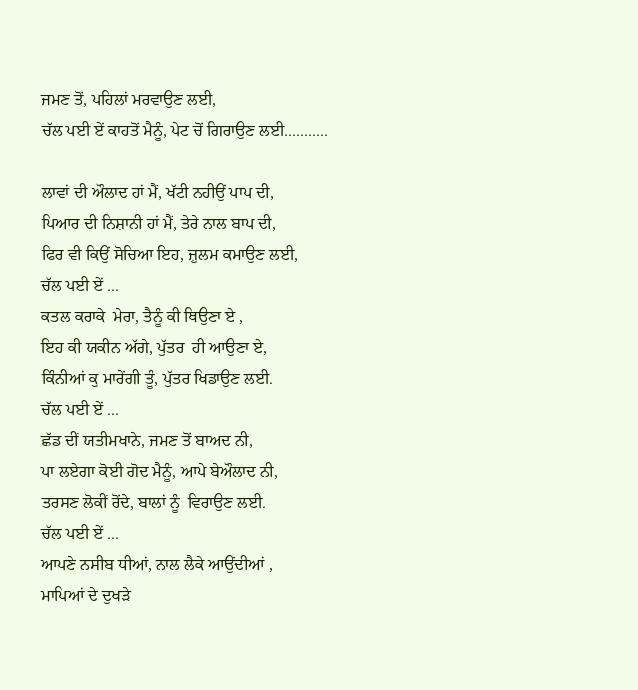ਜਮਣ ਤੋਂ, ਪਹਿਲਾਂ ਮਰਵਾਉਣ ਲਈ,
ਚੱਲ ਪਈ ਏਂ ਕਾਹਤੋਂ ਮੈਨੂੰ, ਪੇਟ ਚੋਂ ਗਿਰਾਉਣ ਲਈ...........

ਲਾਵਾਂ ਦੀ ਔਲਾਦ ਹਾਂ ਮੈਂ, ਖੱਟੀ ਨਹੀਉਂ ਪਾਪ ਦੀ,
ਪਿਆਰ ਦੀ ਨਿਸ਼ਾਨੀ ਹਾਂ ਮੈਂ, ਤੇਰੇ ਨਾਲ ਬਾਪ ਦੀ,
ਫਿਰ ਵੀ ਕਿਉਂ ਸੋਚਿਆ ਇਹ, ਜ਼ੁਲਮ ਕਮਾਉਣ ਲਈ,
ਚੱਲ ਪਈ ਏਂ ...
ਕਤਲ ਕਰਾਕੇ  ਮੇਰਾ, ਤੈਨੂੰ ਕੀ ਥਿਉਣਾ ਏ ,
ਇਹ ਕੀ ਯਕੀਨ ਅੱਗੇ, ਪੁੱਤਰ  ਹੀ ਆਉਣਾ ਏ,
ਕਿੰਨੀਆਂ ਕੁ ਮਾਰੇਂਗੀ ਤੂੰ, ਪੁੱਤਰ ਖਿਡਾਉਣ ਲਈ.
ਚੱਲ ਪਈ ਏਂ ...
ਛੱਡ ਦੀਂ ਯਤੀਮਖਾਨੇ, ਜਮਣ ਤੋਂ ਬਾਅਦ ਨੀ,
ਪਾ ਲਏਗਾ ਕੋਈ ਗੋਦ ਮੈਨੂੰ, ਆਪੇ ਬੇਔਲਾਦ ਨੀ,
ਤਰਸਣ ਲੋਕੀਂ ਰੋਂਦੇ, ਬਾਲਾਂ ਨੂੰ  ਵਿਰਾਉਣ ਲਈ.
ਚੱਲ ਪਈ ਏਂ ...
ਆਪਣੇ ਨਸੀਬ ਧੀਆਂ, ਨਾਲ ਲੈਕੇ ਆਉਂਦੀਆਂ ,
ਮਾਪਿਆਂ ਦੇ ਦੁਖੜੇ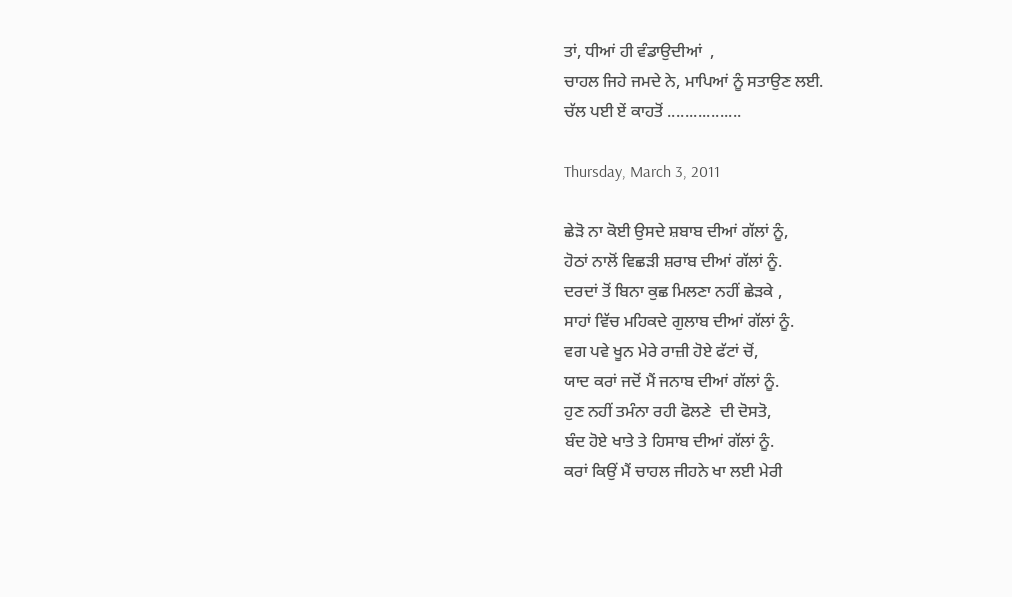ਤਾਂ, ਧੀਆਂ ਹੀ ਵੰਡਾਉਦੀਆਂ  ,
ਚਾਹਲ ਜਿਹੇ ਜਮਦੇ ਨੇ, ਮਾਪਿਆਂ ਨੂੰ ਸਤਾਉਣ ਲਈ.
ਚੱਲ ਪਈ ਏਂ ਕਾਹਤੋਂ .................

Thursday, March 3, 2011

ਛੇੜੋ ਨਾ ਕੋਈ ਉਸਦੇ ਸ਼ਬਾਬ ਦੀਆਂ ਗੱਲਾਂ ਨੂੰ,
ਹੋਠਾਂ ਨਾਲੋਂ ਵਿਛੜੀ ਸ਼ਰਾਬ ਦੀਆਂ ਗੱਲਾਂ ਨੂੰ.
ਦਰਦਾਂ ਤੋਂ ਬਿਨਾ ਕੁਛ ਮਿਲਣਾ ਨਹੀਂ ਛੇੜਕੇ ,
ਸਾਹਾਂ ਵਿੱਚ ਮਹਿਕਦੇ ਗੁਲਾਬ ਦੀਆਂ ਗੱਲਾਂ ਨੂੰ.
ਵਗ ਪਵੇ ਖੂਨ ਮੇਰੇ ਰਾਜ਼ੀ ਹੋਏ ਫੱਟਾਂ ਚੋਂ,
ਯਾਦ ਕਰਾਂ ਜਦੋਂ ਮੈਂ ਜਨਾਬ ਦੀਆਂ ਗੱਲਾਂ ਨੂੰ.
ਹੁਣ ਨਹੀਂ ਤਮੰਨਾ ਰਹੀ ਫੋਲਣੇ  ਦੀ ਦੋਸਤੋ,
ਬੰਦ ਹੋਏ ਖਾਤੇ ਤੇ ਹਿਸਾਬ ਦੀਆਂ ਗੱਲਾਂ ਨੂੰ.
ਕਰਾਂ ਕਿਉਂ ਮੈਂ ਚਾਹਲ ਜੀਹਨੇ ਖਾ ਲਈ ਮੇਰੀ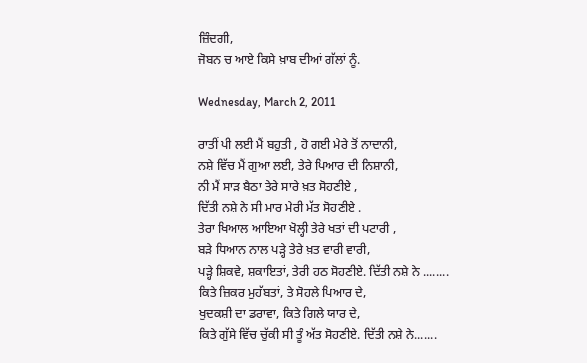ਜ਼ਿੰਦਗੀ,
ਜੋਬਨ ਚ ਆਏ ਕਿਸੇ ਖ਼ਾਬ ਦੀਆਂ ਗੱਲਾਂ ਨੂੰ.

Wednesday, March 2, 2011

ਰਾਤੀਂ ਪੀ ਲਈ ਮੈਂ ਬਹੁਤੀ , ਹੋ ਗਈ ਮੇਰੇ ਤੋਂ ਨਾਦਾਨੀ,
ਨਸ਼ੇ ਵਿੱਚ ਮੈਂ ਗੁਆ ਲਈ, ਤੇਰੇ ਪਿਆਰ ਦੀ ਨਿਸ਼ਾਨੀ,
ਨੀ ਮੈਂ ਸਾੜ ਬੈਠਾ ਤੇਰੇ ਸਾਰੇ ਖ਼ਤ ਸੋਹਣੀਏ ,
ਦਿੱਤੀ ਨਸ਼ੇ ਨੇ ਸੀ ਮਾਰ ਮੇਰੀ ਮੱਤ ਸੋਹਣੀਏ .
ਤੇਰਾ ਖਿਆਲ ਆਇਆ ਖੋਲ੍ਹੀ ਤੇਰੇ ਖਤਾਂ ਦੀ ਪਟਾਰੀ ,
ਬੜੇ ਧਿਆਨ ਨਾਲ ਪੜ੍ਹੇ ਤੇਰੇ ਖ਼ਤ ਵਾਰੀ ਵਾਰੀ,
ਪੜ੍ਹੇ ਸ਼ਿਕਵੇ, ਸ਼ਕਾਇਤਾਂ, ਤੇਰੀ ਹਠ ਸੋਹਣੀਏ. ਦਿੱਤੀ ਨਸ਼ੇ ਨੇ ........
ਕਿਤੇ ਜ਼ਿਕਰ ਮੁਹੱਬਤਾਂ, ਤੇ ਸੋਹਲੇ ਪਿਆਰ ਦੇ,
ਖੁਦਕਸ਼ੀ ਦਾ ਡਰਾਵਾ, ਕਿਤੇ ਗਿਲੇ ਯਾਰ ਦੇ,
ਕਿਤੇ ਗੁੱਸੇ ਵਿੱਚ ਚੁੱਕੀ ਸੀ ਤੂੰ ਅੱਤ ਸੋਹਣੀਏ. ਦਿੱਤੀ ਨਸ਼ੇ ਨੇ.......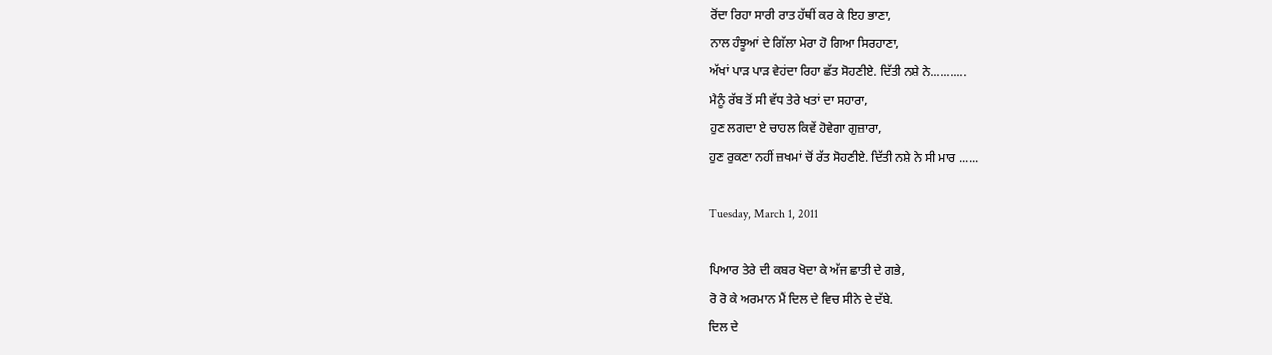ਰੋਂਦਾ ਰਿਹਾ ਸਾਰੀ ਰਾਤ ਹੱਥੀਂ ਕਰ ਕੇ ਇਹ ਭਾਣਾ,
ਨਾਲ ਹੰਝੂਆਂ ਦੇ ਗਿੱਲਾ ਮੇਰਾ ਹੋ ਗਿਆ ਸਿਰਹਾਣਾ,
ਅੱਖਾਂ ਪਾੜ ਪਾੜ ਵੇਹਂਦਾ ਰਿਹਾ ਛੱਤ ਸੋਹਣੀਏ. ਦਿੱਤੀ ਨਸ਼ੇ ਨੇ...........
ਮੈਨੂੰ ਰੱਬ ਤੋਂ ਸੀ ਵੱਧ ਤੇਰੇ ਖਤਾਂ ਦਾ ਸਹਾਰਾ,
ਹੁਣ ਲਗਦਾ ਏ ਚਾਹਲ ਕਿਵੇਂ ਹੋਵੇਗਾ ਗੁਜ਼ਾਰਾ,
ਹੁਣ ਰੁਕਣਾ ਨਹੀਂ ਜ਼ਖਮਾਂ ਚੋਂ ਰੱਤ ਸੋਹਣੀਏ. ਦਿੱਤੀ ਨਸ਼ੇ ਨੇ ਸੀ ਮਾਰ ......

Tuesday, March 1, 2011

ਪਿਆਰ ਤੇਰੇ ਦੀ ਕਬਰ ਖੋਦਾ ਕੇ ਅੱਜ ਛਾਤੀ ਦੇ ਗਭੇ,
ਰੋ ਰੋ ਕੇ ਅਰਮਾਨ ਮੈਂ ਦਿਲ ਦੇ ਵਿਚ ਸੀਨੇ ਦੇ ਦੱਬੇ.
ਦਿਲ ਦੇ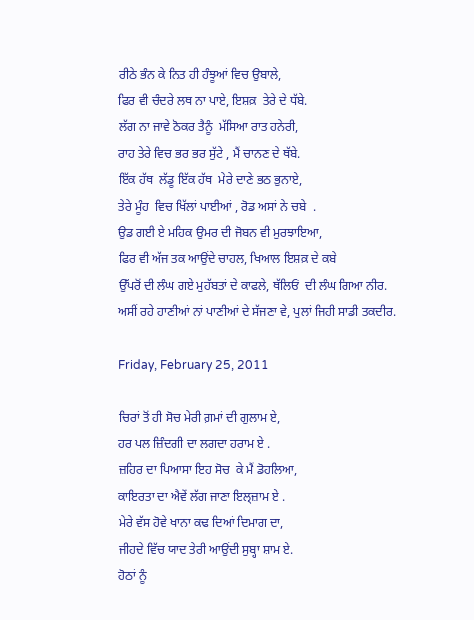ਰੀਠੇ ਭੰਨ ਕੇ ਨਿਤ ਹੀ ਹੰਝੂਆਂ ਵਿਚ ਉਬਾਲੇ,
ਫਿਰ ਵੀ ਚੰਦਰੇ ਲਥ ਨਾ ਪਾਏ, ਇਸ਼ਕ਼  ਤੇਰੇ ਦੇ ਧੱਬੇ.
ਲੱਗ ਨਾ ਜਾਵੇ ਠੋਕਰ ਤੈਨੂੰ  ਮੱਸਿਆ ਰਾਤ ਹਨੇਰੀ,
ਰਾਹ ਤੇਰੇ ਵਿਚ ਭਰ ਭਰ ਸੁੱਟੇ , ਮੈਂ ਚਾਨਣ ਦੇ ਥੱਬੇ.
ਇੱਕ ਹੱਥ  ਲੱਡੂ ਇੱਕ ਹੱਥ  ਮੇਰੇ ਦਾਣੇ ਭਠ ਭੁਨਾਏ,
ਤੇਰੇ ਮੂੰਹ  ਵਿਚ ਖਿੱਲਾਂ ਪਾਈਆਂ , ਰੋਡ ਅਸਾਂ ਨੇ ਚਬੇ  .
ਉਡ ਗਈ ਏ ਮਹਿਕ ਉਮਰ ਦੀ ਜੋਬਨ ਵੀ ਮੁਰਝਾਇਆ,
ਫਿਰ ਵੀ ਅੱਜ ਤਕ ਆਉਂਦੇ ਚਾਹਲ, ਖਿਆਲ ਇਸ਼ਕ਼ ਦੇ ਕਬੇ
ਉੱਪਰੋਂ ਦੀ ਲੰਘ ਗਏ ਮੁਹੱਬਤਾਂ ਦੇ ਕਾਫਲੇ, ਥੱਲਿਓਂ  ਦੀ ਲੰਘ ਗਿਆ ਨੀਰ.
ਅਸੀਂ ਰਹੇ ਹਾਣੀਆਂ ਨਾਂ ਪਾਣੀਆਂ ਦੇ ਸੱਜਣਾ ਵੇ, ਪੁਲਾਂ ਜਿਹੀ ਸਾਡੀ ਤਕਦੀਰ.

Friday, February 25, 2011

ਚਿਰਾਂ ਤੋਂ ਹੀ ਸੋਚ ਮੇਰੀ ਗ਼ਮਾਂ ਦੀ ਗੁਲਾਮ ਏ,
ਹਰ ਪਲ ਜ਼ਿੰਦਗੀ ਦਾ ਲਗਦਾ ਹਰਾਮ ਏ .
ਜ਼ਹਿਰ ਦਾ ਪਿਆਸਾ ਇਹ ਸੋਚ  ਕੇ ਮੈਂ ਡੋਹਲਿਆ,
ਕਾਇਰਤਾ ਦਾ ਐਵੇਂ ਲੱਗ ਜਾਣਾ ਇਲ੍ਜ਼ਾਮ ਏ .
ਮੇਰੇ ਵੱਸ ਹੋਵੇ ਖਾਨਾ ਕਢ ਦਿਆਂ ਦਿਮਾਗ ਦਾ,
ਜੀਹਦੇ ਵਿੱਚ ਯਾਦ ਤੇਰੀ ਆਉਂਦੀ ਸੁਬ੍ਹਾ ਸ਼ਾਮ ਏ.
ਹੋਠਾਂ ਨੂੰ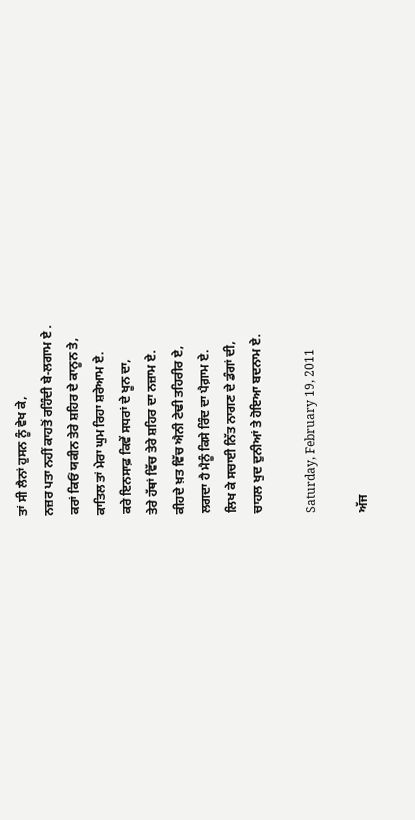ਤਾਂ ਸੀ ਲੈਨਾਂ ਹੁਸਨ ਨੂੰ ਵੇਖ ਕੇ,
ਨਜ਼ਰ ਪਤਾ ਨਹੀਂ ਕਾਹਤੋਂ ਰਹਿੰਦੀ ਬੇ-ਲਗਾਮ ਏ .
ਕਰਾਂ ਕਿਓਂ ਯਕੀਨ ਤੇਰੇ ਸ਼ਹਿਰ ਦੇ ਕਾਨੂਨ ਤੇ,
ਕਾਤਿਲ ਤਾਂ ਮੇਰਾ ਘੁਮ ਰਿਹਾ ਸ਼ਰੇਆਮ ਏ.
ਕਰੇ ਇਨਸਾਫ਼ ਕਿਵੇਂ ਸਧਰਾਂ ਦੇ ਖੂਨ ਦਾ,
ਤੇਰੇ ਹੱਥਾਂ ਵਿੱਚ ਤੇਰੇ ਸ਼ਹਿਰ ਦਾ ਨਜ਼ਾਮ ਏ.
ਕੀਹਦੇ ਖ਼ਤ ਵਿੱਚ ਐਨੀ ਟੇਢੀ ਤਹਿਰੀਰ ਏ,
ਲਗਦਾ ਹੈ ਮੈਨੂੰ ਕਿਸੇ ਰਿੰਦ ਦਾ ਪੈਗ਼ਾਮ ਏ.
ਲਿਖ ਕੇ ਸਚਾਈ ਨਿੱਤ ਨਾਗਣ ਦੇ ਡੰਗਾਂ ਦੀ,
ਚਾਹਲ ਖੁਦ ਦੁਨੀਆਂ ਤੇ ਹੋਇਆ ਬਦਨਾਮ ਏ.

Saturday, February 19, 2011

ਅੱਜ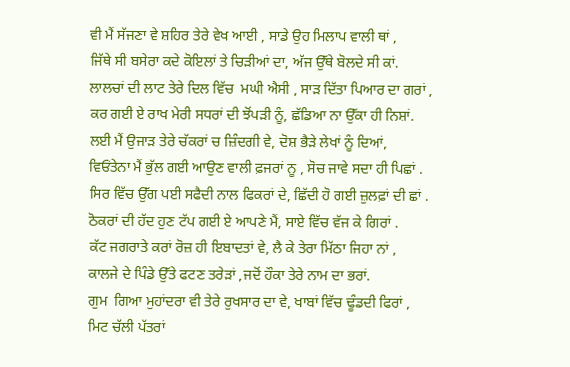ਵੀ ਮੈਂ ਸੱਜਣਾ ਵੇ ਸ਼ਹਿਰ ਤੇਰੇ ਵੇਖ ਆਈ , ਸਾਡੇ ਉਹ ਮਿਲਾਪ ਵਾਲੀ ਥਾਂ ,
ਜਿੱਥੇ ਸੀ ਬਸੇਰਾ ਕਦੇ ਕੋਇਲਾਂ ਤੇ ਚਿੜੀਆਂ ਦਾ, ਅੱਜ ਉੱਥੇ ਬੋਲਦੇ ਸੀ ਕਾਂ.
ਲਾਲਚਾਂ ਦੀ ਲਾਟ ਤੇਰੇ ਦਿਲ ਵਿੱਚ  ਮਘੀ ਐਸੀ , ਸਾੜ ਦਿੱਤਾ ਪਿਆਰ ਦਾ ਗਰਾਂ ,
ਕਰ ਗਈ ਏ ਰਾਖ ਮੇਰੀ ਸਧਰਾਂ ਦੀ ਝੋਂਪੜੀ ਨੂੰ, ਛੱਡਿਆ ਨਾ ਉੱਕਾ ਹੀ ਨਿਸ਼ਾਂ.
ਲਈ ਮੈਂ ਉਜਾੜ ਤੇਰੇ ਚੱਕਰਾਂ ਚ ਜ਼ਿੰਦਗੀ ਵੇ, ਦੋਸ਼ ਭੈੜੇ ਲੇਖਾਂ ਨੂੰ ਦਿਆਂ,
ਵਿਓਂਤੇਨਾ ਮੈਂ ਭੁੱਲ ਗਈ ਆਉਣ ਵਾਲੀ ਫ਼ਜਰਾਂ ਨੂ , ਸੋਚ ਜਾਵੇ ਸਦਾ ਹੀ ਪਿਛਾਂ .
ਸਿਰ ਵਿੱਚ ਉੱਗ ਪਈ ਸਫੈਦੀ ਨਾਲ ਫਿਕਰਾਂ ਦੇ, ਛਿੱਦੀ ਹੋ ਗਈ ਜ਼ੁਲਫ਼ਾਂ ਦੀ ਛਾਂ .
ਠੋਕਰਾਂ ਦੀ ਹੱਦ ਹੁਣ ਟੱਪ ਗਈ ਏ ਆਪਣੇ ਮੈਂ, ਸਾਏ ਵਿੱਚ ਵੱਜ ਕੇ ਗਿਰਾਂ .
ਕੱਟ ਜਗਰਾਤੇ ਕਰਾਂ ਰੋਜ਼ ਹੀ ਇਬਾਦਤਾਂ ਵੇ, ਲੈ ਕੇ ਤੇਰਾ ਮਿੱਠਾ ਜਿਹਾ ਨਾਂ ,
ਕਾਲਜੇ ਦੇ ਪਿੰਡੇ ਉੱਤੇ ਫਟਣ ਤਰੇੜਾਂ ,ਜਦੋਂ ਹੌਕਾ ਤੇਰੇ ਨਾਮ ਦਾ ਭਰਾਂ.
ਗੁਮ  ਗਿਆ ਮੁਹਾਂਦਰਾ ਵੀ ਤੇਰੇ ਰੁਖਸਾਰ ਦਾ ਵੇ, ਖਾਬਾਂ ਵਿੱਚ ਢੂੰਡਦੀ ਫਿਰਾਂ ,
ਮਿਟ ਚੱਲੀ ਪੱਤਰਾਂ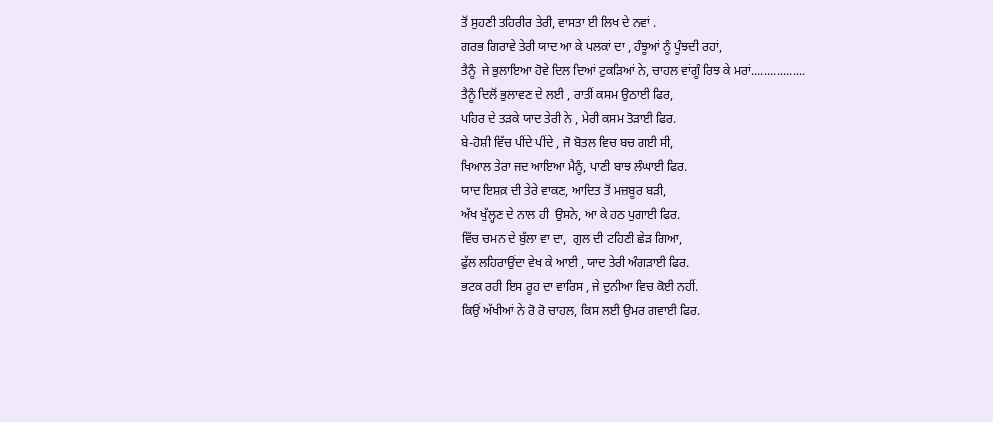ਤੋਂ ਸੁਹਣੀ ਤਹਿਰੀਰ ਤੇਰੀ, ਵਾਸਤਾ ਈ ਲਿਖ ਦੇ ਨਵਾਂ .
ਗਰਭ ਗਿਰਾਵੇ ਤੇਰੀ ਯਾਦ ਆ ਕੇ ਪਲਕਾਂ ਦਾ , ਹੰਝੂਆਂ ਨੂੰ ਪੂੰਝਦੀ ਰਹਾਂ,
ਤੈਨੂੰ  ਜੇ ਭੁਲਾਇਆ ਹੋਵੇ ਦਿਲ ਦਿਆਂ ਟੁਕੜਿਆਂ ਨੇ, ਚਾਹਲ ਵਾਂਗੂੰ ਰਿਝ ਕੇ ਮਰਾਂ.................
ਤੈਨੂੰ ਦਿਲੋਂ ਭੁਲਾਵਣ ਦੇ ਲਈ , ਰਾਤੀਂ ਕਸਮ ਉਠਾਈ ਫਿਰ,
ਪਹਿਰ ਦੇ ਤੜਕੇ ਯਾਦ ਤੇਰੀ ਨੇ , ਮੇਰੀ ਕਸਮ ਤੋੜਾਈ ਫਿਰ.
ਬੇ-ਹੋਸ਼ੀ ਵਿੱਚ ਪੀਂਦੇ ਪੀਂਦੇ , ਜੋ ਬੋਤਲ ਵਿਚ ਬਚ ਗਈ ਸੀ,
ਖਿਆਲ ਤੇਰਾ ਜਦ ਆਇਆ ਮੈਨੂੰ, ਪਾਣੀ ਬਾਝ ਲੰਘਾਈ ਫਿਰ.
ਯਾਦ ਇਸ਼ਕ਼ ਦੀ ਤੇਰੇ ਵਾਕਣ, ਆਦਿਤ ਤੋਂ ਮਜ਼ਬੂਰ ਬੜੀ,
ਅੱਖ ਖੁੱਲ੍ਹਣ ਦੇ ਨਾਲ ਹੀ  ਉਸਨੇ, ਆ ਕੇ ਹਠ ਪੁਗਾਈ ਫਿਰ.
ਵਿੱਚ ਚਮਨ ਦੇ ਬੁੱਲਾ ਵਾ ਦਾ,  ਗੁਲ ਦੀ ਟਹਿਣੀ ਛੇੜ ਗਿਆ,
ਫੁੱਲ ਲਹਿਰਾਉਂਦਾ ਵੇਖ ਕੇ ਆਈ , ਯਾਦ ਤੇਰੀ ਅੰਗੜਾਈ ਫਿਰ.
ਭਟਕ ਰਹੀ ਇਸ ਰੂਹ ਦਾ ਵਾਰਿਸ , ਜੇ ਦੁਨੀਆ ਵਿਚ ਕੋਈ ਨਹੀਂ.
ਕਿਉਂ ਅੱਖੀਆਂ ਨੇ ਰੋ ਰੋ ਚਾਹਲ, ਕਿਸ ਲਈ ਉਮਰ ਗਵਾਈ ਫਿਰ.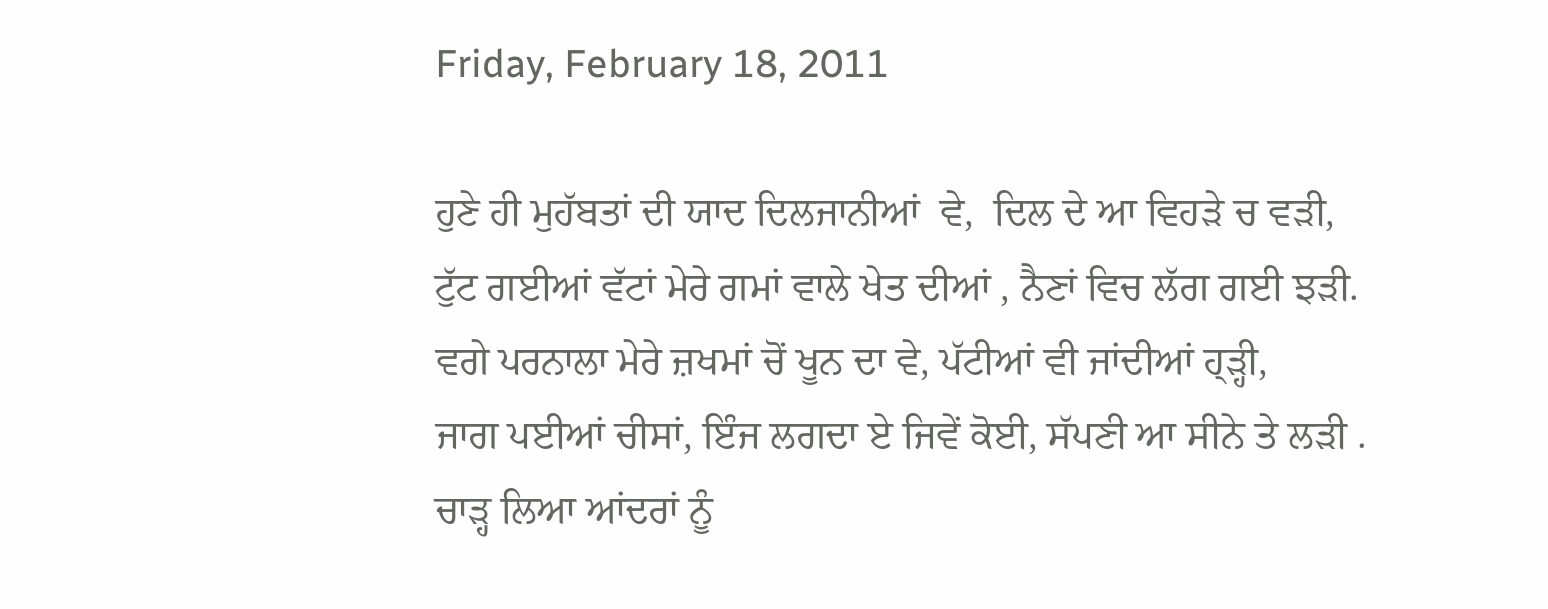Friday, February 18, 2011

ਹੁਣੇ ਹੀ ਮੁਹੱਬਤਾਂ ਦੀ ਯਾਦ ਦਿਲਜਾਨੀਆਂ  ਵੇ,  ਦਿਲ ਦੇ ਆ ਵਿਹੜੇ ਚ ਵੜੀ,
ਟੁੱਟ ਗਈਆਂ ਵੱਟਾਂ ਮੇਰੇ ਗਮਾਂ ਵਾਲੇ ਖੇਤ ਦੀਆਂ , ਨੈਣਾਂ ਵਿਚ ਲੱਗ ਗਈ ਝੜੀ.
ਵਗੇ ਪਰਨਾਲਾ ਮੇਰੇ ਜ਼ਖਮਾਂ ਚੋਂ ਖੂਨ ਦਾ ਵੇ, ਪੱਟੀਆਂ ਵੀ ਜਾਂਦੀਆਂ ਹ੍ੜ੍ਹੀ,
ਜਾਗ ਪਈਆਂ ਚੀਸਾਂ, ਇੰਜ ਲਗਦਾ ਏ ਜਿਵੇਂ ਕੋਈ, ਸੱਪਣੀ ਆ ਸੀਨੇ ਤੇ ਲੜੀ .
ਚਾੜ੍ਹ ਲਿਆ ਆਂਦਰਾਂ ਨੂੰ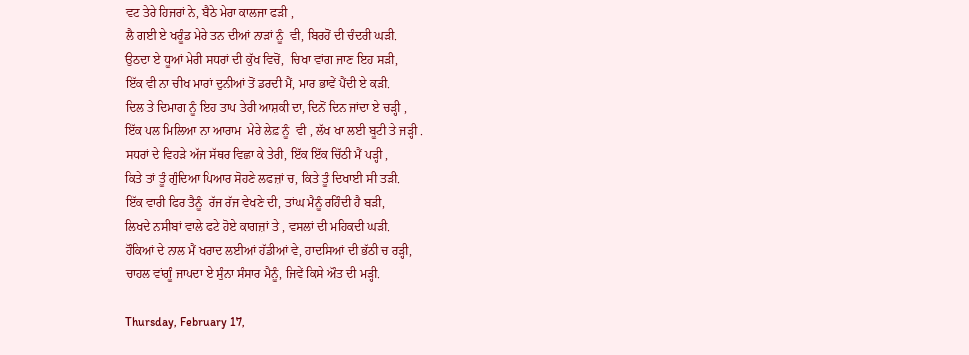ਵਟ ਤੇਰੇ ਹਿਜਰਾਂ ਨੇ, ਬੈਠੇ ਮੇਰਾ ਕਾਲਜਾ ਫੜੀ ,
ਲੈ ਗਈ ਏ ਖਰੂੰਡ ਮੇਰੇ ਤਨ ਦੀਆਂ ਨਾੜਾਂ ਨੂੰ  ਵੀ, ਬਿਰਹੋਂ ਦੀ ਚੰਦਰੀ ਘੜੀ.
ਉਠਦਾ ਏ ਧੂਆਂ ਮੇਰੀ ਸਧਰਾਂ ਦੀ ਕੁੱਖ ਵਿਚੋਂ,  ਚਿਖਾ ਵਾਂਗ ਜਾਣ ਇਹ ਸੜੀ,
ਇੱਕ ਵੀ ਨਾ ਚੀਖ ਮਾਰਾਂ ਦੁਨੀਆਂ ਤੋਂ ਡਰਦੀ ਮੈਂ, ਮਾਰ ਭਾਵੇਂ ਪੈਂਦੀ ਏ ਕੜੀ.
ਦਿਲ ਤੇ ਦਿਮਾਗ ਨੂੰ ਇਹ ਤਾਪ ਤੇਰੀ ਆਸ਼ਕੀ ਦਾ, ਦਿਨੋਂ ਦਿਨ ਜਾਂਦਾ ਏ ਚੜ੍ਹੀ ,
ਇੱਕ ਪਲ ਮਿਲਿਆ ਨਾ ਆਰਾਮ  ਮੇਰੇ ਲੇਫ਼ ਨੂੰ  ਵੀ , ਲੱਖ ਖਾ ਲਈ ਬੂਟੀ ਤੇ ਜੜ੍ਹੀ .
ਸਧਰਾਂ ਦੇ ਵਿਹੜੇ ਅੱਜ ਸੱਥਰ ਵਿਛਾ ਕੇ ਤੇਰੀ, ਇੱਕ ਇੱਕ ਚਿੱਠੀ ਮੈਂ ਪੜ੍ਹੀ ,
ਕਿਤੇ ਤਾਂ ਤੂੰ ਗੁੰਦਿਆ ਪਿਆਰ ਸੋਹਣੇ ਲਫਜ਼ਾਂ ਚ, ਕਿਤੇ ਤੂੰ ਦਿਖਾਈ ਸੀ ਤੜੀ.
ਇੱਕ ਵਾਰੀ ਫਿਰ ਤੈਨੂੰ  ਰੱਜ ਰੱਜ ਵੇਖਣੇ ਦੀ, ਤਾਂਘ ਮੈਨੂੰ ਰਹਿੰਦੀ ਹੈ ਬੜੀ,
ਲਿਖਦੇ ਨਸੀਬਾਂ ਵਾਲੇ ਫਟੇ ਹੋਏ ਕਾਗਜ਼ਾਂ ਤੇ , ਵਸਲਾਂ ਦੀ ਮਹਿਕਦੀ ਘੜੀ.
ਹੌਕਿਆਂ ਦੇ ਨਾਲ ਮੈਂ ਖਰਾਦ ਲਈਆਂ ਹੱਡੀਆਂ ਵੇ, ਹਾਦਸਿਆਂ ਦੀ ਭੱਠੀ ਚ ਰੜ੍ਹੀ,
ਚਾਹਲ ਵਾਂਗੂੰ ਜਾਪਦਾ ਏ ਸੁੰਨਾ ਸੰਸਾਰ ਮੈਨੂੰ, ਜਿਵੇਂ ਕਿਸੇ ਔਤ ਦੀ ਮੜ੍ਹੀ.

Thursday, February 17,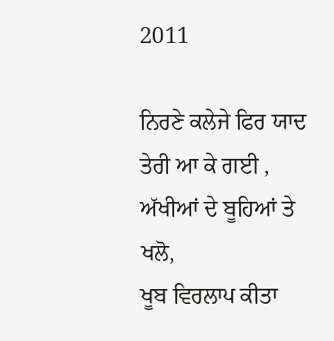2011

ਨਿਰਣੇ ਕਲੇਜੇ ਫਿਰ ਯਾਦ ਤੇਰੀ ਆ ਕੇ ਗਈ , ਅੱਖੀਆਂ ਦੇ ਬੂਹਿਆਂ ਤੇ ਖਲੋ,
ਖੂਬ ਵਿਰਲਾਪ ਕੀਤਾ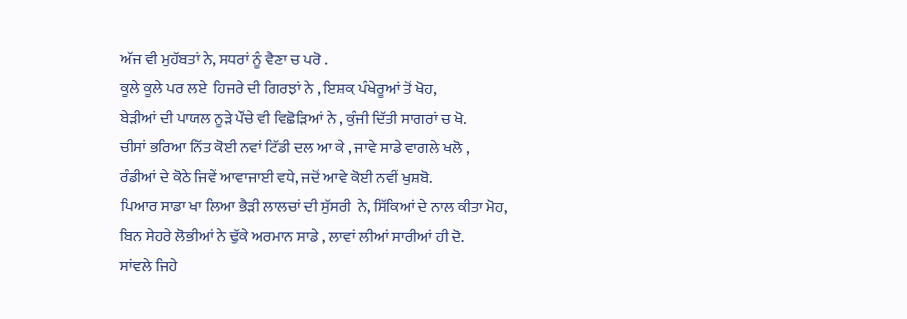ਅੱਜ ਵੀ ਮੁਹੱਬਤਾਂ ਨੇ, ਸਧਰਾਂ ਨੂੰ ਵੈਣਾ ਚ ਪਰੋ .
ਕੂਲੇ ਕੂਲੇ ਪਰ ਲਏ  ਹਿਜਰੇ ਦੀ ਗਿਰਝਾਂ ਨੇ , ਇਸ਼ਕ਼ ਪੰਖੇਰੂਆਂ ਤੋਂ ਖੋਹ,
ਬੇੜੀਆਂ ਦੀ ਪਾਯਲ ਨੂੜੇ ਪੌਂਚੇ ਵੀ ਵਿਛੋੜਿਆਂ ਨੇ , ਕੁੰਜੀ ਦਿੱਤੀ ਸਾਗਰਾਂ ਚ ਖੋ.
ਚੀਸਾਂ ਭਰਿਆ ਨਿੱਤ ਕੋਈ ਨਵਾਂ ਟਿੱਡੀ ਦਲ ਆ ਕੇ , ਜਾਵੇ ਸਾਡੇ ਵਾਗਲੇ ਖਲੋ ,
ਰੰਡੀਆਂ ਦੇ ਕੋਠੇ ਜਿਵੇਂ ਆਵਾਜਾਈ ਵਧੇ, ਜਦੋਂ ਆਵੇ ਕੋਈ ਨਵੀਂ ਖੁਸ਼ਬੋ.
ਪਿਆਰ ਸਾਡਾ ਖਾ ਲਿਆ ਭੈੜੀ ਲਾਲਚਾਂ ਦੀ ਸੁੱਸਰੀ  ਨੇ, ਸਿੱਕਿਆਂ ਦੇ ਨਾਲ ਕੀਤਾ ਮੋਹ,
ਬਿਨ ਸੇਹਰੇ ਲੋਭੀਆਂ ਨੇ ਢੁੱਕੇ ਅਰਮਾਨ ਸਾਡੇ , ਲਾਵਾਂ ਲੀਆਂ ਸਾਰੀਆਂ ਹੀ ਦੋ.
ਸਾਂਵਲੇ ਜਿਹੇ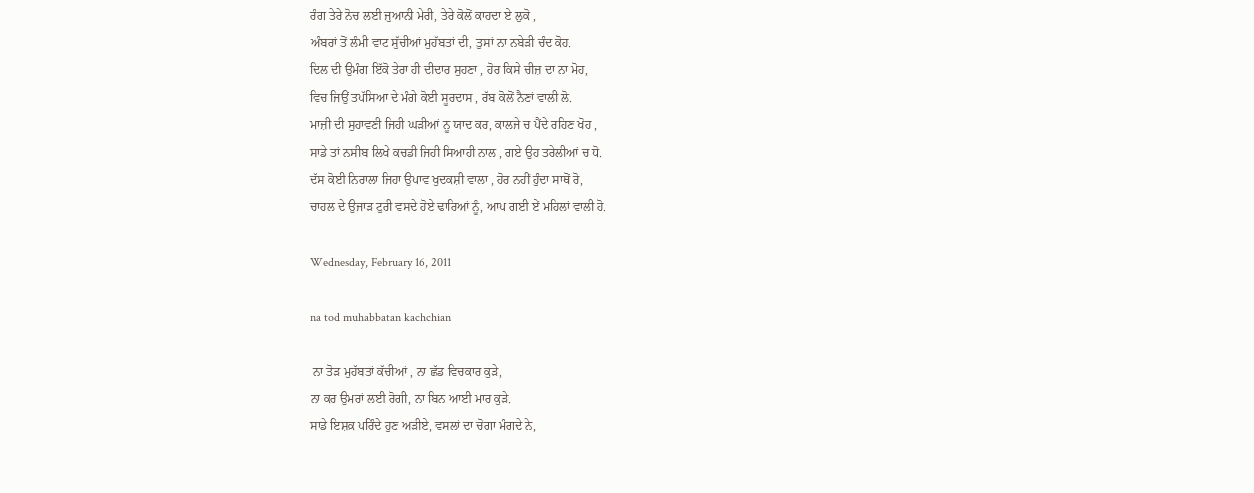ਰੰਗ ਤੇਰੇ ਨੋਚ ਲਈ ਜੁਆਨੀ ਮੇਰੀ, ਤੇਰੇ ਕੋਲੋਂ ਕਾਹਦਾ ਏ ਲੁਕੋ ,
ਅੰਬਰਾਂ ਤੋਂ ਲੰਮੀ ਵਾਟ ਸੁੱਚੀਆਂ ਮੁਹੱਬਤਾਂ ਦੀ, ਤੁਸਾਂ ਨਾ ਨਬੇੜੀ ਚੰਦ ਕੋਹ.
ਦਿਲ ਦੀ ਉਮੰਗ ਇੱਕੋ ਤੇਰਾ ਹੀ ਦੀਦਾਰ ਸੁਹਣਾ , ਹੋਰ ਕਿਸੇ ਚੀਜ਼ ਦਾ ਨਾ ਮੋਹ,
ਵਿਚ ਜਿਉਂ ਤਪੱਸਿਆ ਦੇ ਮੰਗੇ ਕੋਈ ਸੂਰਦਾਸ , ਰੱਬ ਕੋਲੋਂ ਨੈਣਾਂ ਵਾਲੀ ਲੋ.
ਮਾਜ਼ੀ ਦੀ ਸੁਹਾਵਣੀ ਜਿਹੀ ਘੜੀਆਂ ਨੂ ਯਾਦ ਕਰ, ਕਾਲਜੇ ਚ ਪੈਂਦੇ ਰਹਿਣ ਖੋਹ ,
ਸਾਡੇ ਤਾਂ ਨਸੀਬ ਲਿਖੇ ਕਚਡੀ ਜਿਹੀ ਸਿਆਹੀ ਨਾਲ , ਗਏ ਉਹ ਤਰੇਲੀਆਂ ਚ ਧੋ.
ਦੱਸ ਕੋਈ ਨਿਰਾਲਾ ਜਿਹਾ ਉਪਾਵ ਖੁਦਕਸ਼ੀ ਵਾਲਾ , ਹੋਰ ਨਹੀਂ ਹੁੰਦਾ ਸਾਥੋਂ ਰੋ,
ਚਾਹਲ ਦੇ ਉਜਾੜ ਟੁਰੀ ਵਸਦੇ ਹੋਏ ਢਾਰਿਆਂ ਨੂੰ, ਆਪ ਗਈ ਏਂ ਮਹਿਲਾਂ ਵਾਲੀ ਹੋ.

Wednesday, February 16, 2011

na tod muhabbatan kachchian

 ਨਾ ਤੋੜ ਮੁਹੱਬਤਾਂ ਕੱਚੀਆਂ , ਨਾ ਛੱਡ ਵਿਚਕਾਰ ਕੁੜੇ,
ਨਾ ਕਰ ਉਮਰਾਂ ਲਈ ਰੋਗੀ, ਨਾ ਬਿਨ ਆਈ ਮਾਰ ਕੁੜੇ.
ਸਾਡੇ ਇਸ਼ਕ਼ ਪਰਿੰਦੇ ਹੁਣ ਅੜੀਏ, ਵਸਲਾਂ ਦਾ ਚੋਗਾ ਮੰਗਦੇ ਨੇ,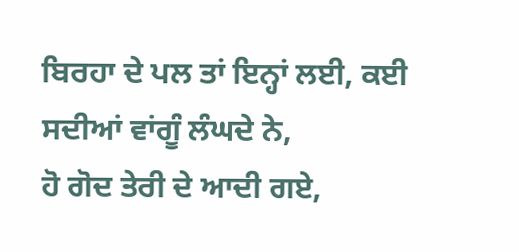ਬਿਰਹਾ ਦੇ ਪਲ ਤਾਂ ਇਨ੍ਹਾਂ ਲਈ, ਕਈ ਸਦੀਆਂ ਵਾਂਗੂੰ ਲੰਘਦੇ ਨੇ,
ਹੋ ਗੋਦ ਤੇਰੀ ਦੇ ਆਦੀ ਗਏ,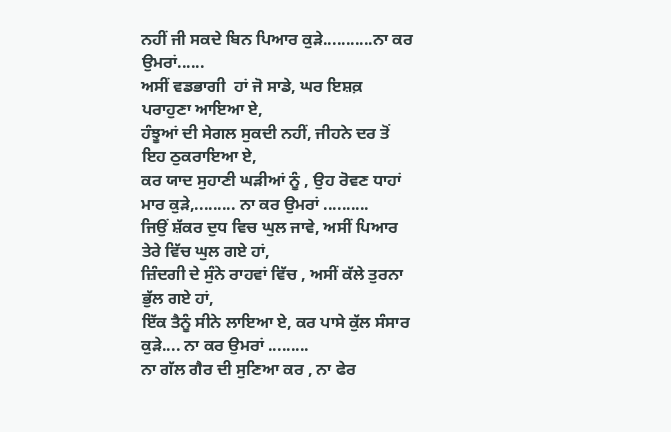ਨਹੀਂ ਜੀ ਸਕਦੇ ਬਿਨ ਪਿਆਰ ਕੁੜੇ...........ਨਾ ਕਰ ਉਮਰਾਂ......
ਅਸੀਂ ਵਡਭਾਗੀ  ਹਾਂ ਜੋ ਸਾਡੇ, ਘਰ ਇਸ਼ਕ਼ ਪਰਾਹੁਣਾ ਆਇਆ ਏ,
ਹੰਝੂਆਂ ਦੀ ਸੇਗਲ ਸੁਕਦੀ ਨਹੀਂ, ਜੀਹਨੇ ਦਰ ਤੋਂ ਇਹ ਠੁਕਰਾਇਆ ਏ,
ਕਰ ਯਾਦ ਸੁਹਾਣੀ ਘੜੀਆਂ ਨੂੰ , ਉਹ ਰੋਵਣ ਧਾਹਾਂ ਮਾਰ ਕੁੜੇ,......... ਨਾ ਕਰ ਉਮਰਾਂ ..........
ਜਿਉਂ ਸ਼ੱਕਰ ਦੁਧ ਵਿਚ ਘੁਲ ਜਾਵੇ, ਅਸੀਂ ਪਿਆਰ ਤੇਰੇ ਵਿੱਚ ਘੁਲ ਗਏ ਹਾਂ,
ਜ਼ਿੰਦਗੀ ਦੇ ਸੁੰਨੇ ਰਾਹਵਾਂ ਵਿੱਚ , ਅਸੀਂ ਕੱਲੇ ਤੁਰਨਾ ਭੁੱਲ ਗਏ ਹਾਂ,
ਇੱਕ ਤੈਨੂੰ ਸੀਨੇ ਲਾਇਆ ਏ, ਕਰ ਪਾਸੇ ਕੁੱਲ ਸੰਸਾਰ ਕੁੜੇ.... ਨਾ ਕਰ ਉਮਰਾਂ .........
ਨਾ ਗੱਲ ਗੈਰ ਦੀ ਸੁਣਿਆ ਕਰ , ਨਾ ਫੇਰ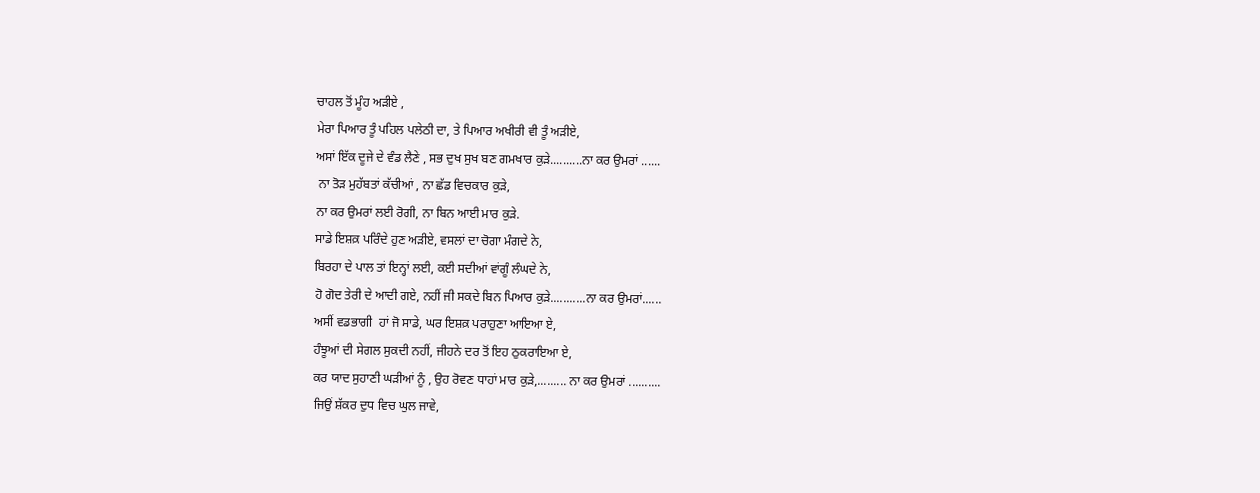ਚਾਹਲ ਤੋਂ ਮੂੰਹ ਅੜੀਏ ,
ਮੇਰਾ ਪਿਆਰ ਤੂੰ ਪਹਿਲ ਪਲੇਠੀ ਦਾ, ਤੇ ਪਿਆਰ ਅਖੀਰੀ ਵੀ ਤੂੰ ਅੜੀਏ,
ਅਸਾਂ ਇੱਕ ਦੂਜੇ ਦੇ ਵੰਡ ਲੈਣੇ , ਸਭ ਦੁਖ ਸੁਖ ਬਣ ਗਮਖਾਰ ਕੁੜੇ..........ਨਾ ਕਰ ਉਮਰਾਂ ......
 ਨਾ ਤੋੜ ਮੁਹੱਬਤਾਂ ਕੱਚੀਆਂ , ਨਾ ਛੱਡ ਵਿਚਕਾਰ ਕੁੜੇ,
ਨਾ ਕਰ ਉਮਰਾਂ ਲਈ ਰੋਗੀ, ਨਾ ਬਿਨ ਆਈ ਮਾਰ ਕੁੜੇ.
ਸਾਡੇ ਇਸ਼ਕ਼ ਪਰਿੰਦੇ ਹੁਣ ਅੜੀਏ, ਵਸਲਾਂ ਦਾ ਚੋਗਾ ਮੰਗਦੇ ਨੇ,
ਬਿਰਹਾ ਦੇ ਪਾਲ ਤਾਂ ਇਨ੍ਹਾਂ ਲਈ, ਕਈ ਸਦੀਆਂ ਵਾਂਗੂੰ ਲੰਘਦੇ ਨੇ,
ਹੋ ਗੋਦ ਤੇਰੀ ਦੇ ਆਦੀ ਗਏ, ਨਹੀਂ ਜੀ ਸਕਦੇ ਬਿਨ ਪਿਆਰ ਕੁੜੇ...........ਨਾ ਕਰ ਉਮਰਾਂ......
ਅਸੀਂ ਵਡਭਾਗੀ  ਹਾਂ ਜੋ ਸਾਡੇ, ਘਰ ਇਸ਼ਕ਼ ਪਰਾਹੁਣਾ ਆਇਆ ਏ,
ਹੰਝੂਆਂ ਦੀ ਸੇਗਲ ਸੁਕਦੀ ਨਹੀਂ, ਜੀਹਨੇ ਦਰ ਤੋਂ ਇਹ ਠੁਕਰਾਇਆ ਏ,
ਕਰ ਯਾਦ ਸੁਹਾਣੀ ਘੜੀਆਂ ਨੂੰ , ਉਹ ਰੋਵਣ ਧਾਹਾਂ ਮਾਰ ਕੁੜੇ,......... ਨਾ ਕਰ ਉਮਰਾਂ ..........
ਜਿਉਂ ਸ਼ੱਕਰ ਦੁਧ ਵਿਚ ਘੁਲ ਜਾਵੇ,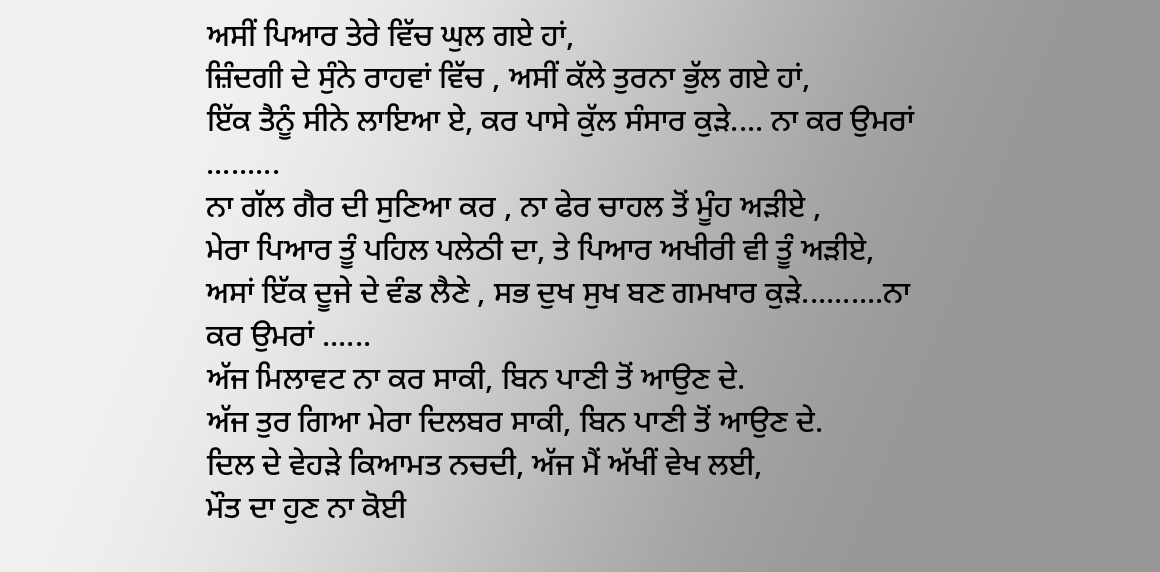ਅਸੀਂ ਪਿਆਰ ਤੇਰੇ ਵਿੱਚ ਘੁਲ ਗਏ ਹਾਂ,
ਜ਼ਿੰਦਗੀ ਦੇ ਸੁੰਨੇ ਰਾਹਵਾਂ ਵਿੱਚ , ਅਸੀਂ ਕੱਲੇ ਤੁਰਨਾ ਭੁੱਲ ਗਏ ਹਾਂ,
ਇੱਕ ਤੈਨੂੰ ਸੀਨੇ ਲਾਇਆ ਏ, ਕਰ ਪਾਸੇ ਕੁੱਲ ਸੰਸਾਰ ਕੁੜੇ.... ਨਾ ਕਰ ਉਮਰਾਂ .........
ਨਾ ਗੱਲ ਗੈਰ ਦੀ ਸੁਣਿਆ ਕਰ , ਨਾ ਫੇਰ ਚਾਹਲ ਤੋਂ ਮੂੰਹ ਅੜੀਏ ,
ਮੇਰਾ ਪਿਆਰ ਤੂੰ ਪਹਿਲ ਪਲੇਠੀ ਦਾ, ਤੇ ਪਿਆਰ ਅਖੀਰੀ ਵੀ ਤੂੰ ਅੜੀਏ,
ਅਸਾਂ ਇੱਕ ਦੂਜੇ ਦੇ ਵੰਡ ਲੈਣੇ , ਸਭ ਦੁਖ ਸੁਖ ਬਣ ਗਮਖਾਰ ਕੁੜੇ..........ਨਾ ਕਰ ਉਮਰਾਂ ......
ਅੱਜ ਮਿਲਾਵਟ ਨਾ ਕਰ ਸਾਕੀ, ਬਿਨ ਪਾਣੀ ਤੋਂ ਆਉਣ ਦੇ.
ਅੱਜ ਤੁਰ ਗਿਆ ਮੇਰਾ ਦਿਲਬਰ ਸਾਕੀ, ਬਿਨ ਪਾਣੀ ਤੋਂ ਆਉਣ ਦੇ.
ਦਿਲ ਦੇ ਵੇਹੜੇ ਕਿਆਮਤ ਨਚਦੀ, ਅੱਜ ਮੈਂ ਅੱਖੀਂ ਵੇਖ ਲਈ,
ਮੌਤ ਦਾ ਹੁਣ ਨਾ ਕੋਈ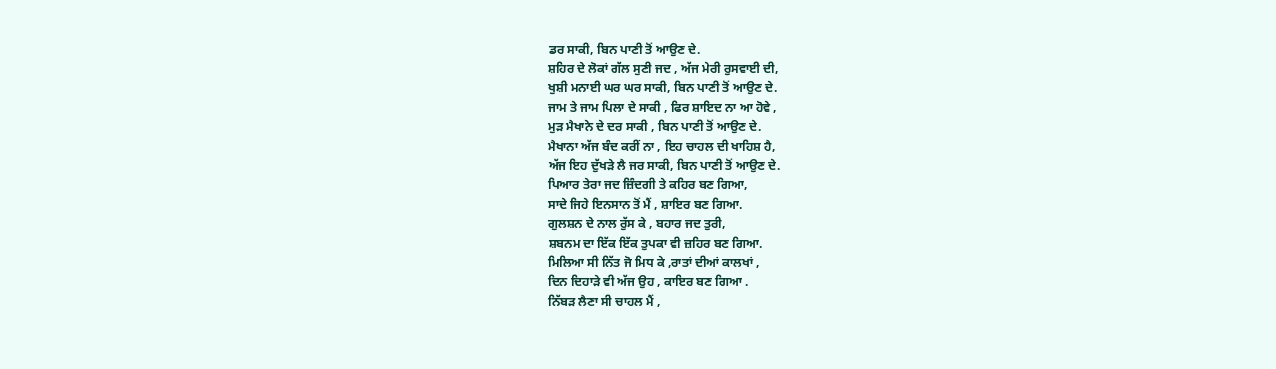ਡਰ ਸਾਕੀ, ਬਿਨ ਪਾਣੀ ਤੋਂ ਆਉਣ ਦੇ.
ਸ਼ਹਿਰ ਦੇ ਲੋਕਾਂ ਗੱਲ ਸੁਣੀ ਜਦ , ਅੱਜ ਮੇਰੀ ਰੁਸਵਾਈ ਦੀ,
ਖੁਸ਼ੀ ਮਨਾਈ ਘਰ ਘਰ ਸਾਕੀ, ਬਿਨ ਪਾਣੀ ਤੋਂ ਆਉਣ ਦੇ.
ਜਾਮ ਤੇ ਜਾਮ ਪਿਲਾ ਦੇ ਸਾਕੀ , ਫਿਰ ਸ਼ਾਇਦ ਨਾ ਆ ਹੋਵੇ ,
ਮੁੜ ਮੈਖਾਨੇ ਦੇ ਦਰ ਸਾਕੀ , ਬਿਨ ਪਾਣੀ ਤੋਂ ਆਉਣ ਦੇ.
ਮੈਖਾਨਾ ਅੱਜ ਬੰਦ ਕਰੀਂ ਨਾ , ਇਹ ਚਾਹਲ ਦੀ ਖਾਹਿਸ਼ ਹੈ,
ਅੱਜ ਇਹ ਦੁੱਖੜੇ ਲੈ ਜਰ ਸਾਕੀ, ਬਿਨ ਪਾਣੀ ਤੋਂ ਆਉਣ ਦੇ.
ਪਿਆਰ ਤੇਰਾ ਜਦ ਜ਼ਿੰਦਗੀ ਤੇ ਕਹਿਰ ਬਣ ਗਿਆ,
ਸਾਦੇ ਜਿਹੇ ਇਨਸਾਨ ਤੋਂ ਮੈਂ , ਸ਼ਾਇਰ ਬਣ ਗਿਆ.
ਗੁਲਸ਼ਨ ਦੇ ਨਾਲ ਰੁੱਸ ਕੇ , ਬਹਾਰ ਜਦ ਤੁਰੀ,
ਸ਼ਬਨਮ ਦਾ ਇੱਕ ਇੱਕ ਤੁਪਕਾ ਵੀ ਜ਼ਹਿਰ ਬਣ ਗਿਆ.
ਮਿਲਿਆ ਸੀ ਨਿੱਤ ਜੋ ਮਿਧ ਕੇ ,ਰਾਤਾਂ ਦੀਆਂ ਕਾਲਖਾਂ ,
ਦਿਨ ਦਿਹਾੜੇ ਵੀ ਅੱਜ ਉਹ , ਕਾਇਰ ਬਣ ਗਿਆ .
ਨਿੱਬੜ ਲੈਣਾ ਸੀ ਚਾਹਲ ਮੈਂ ,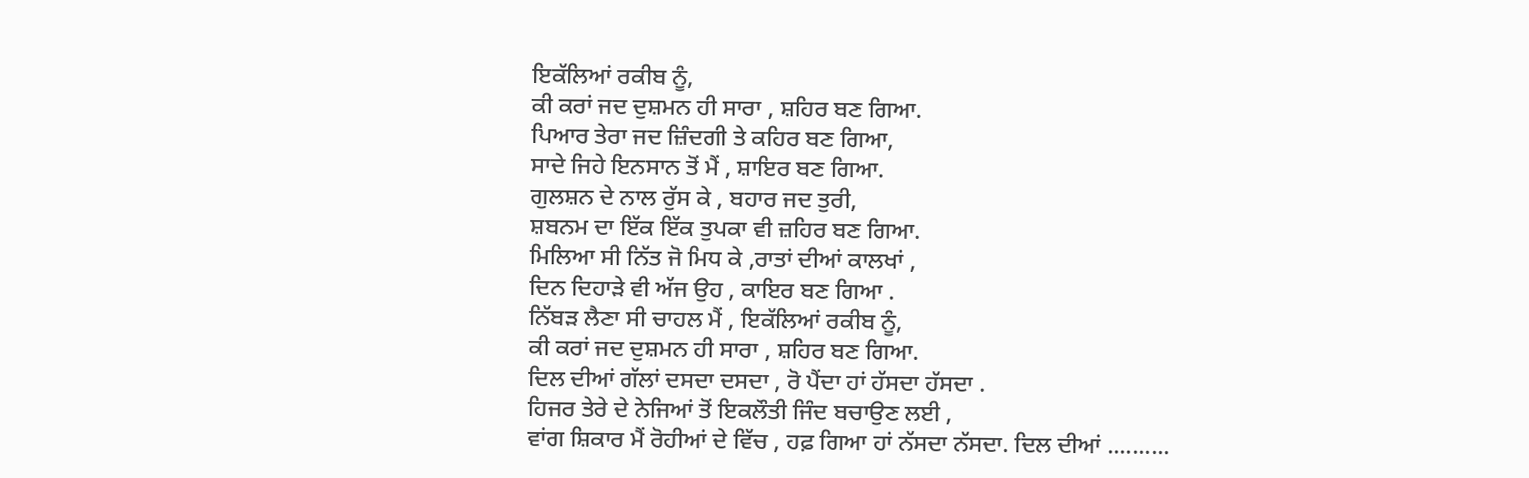ਇਕੱਲਿਆਂ ਰਕੀਬ ਨੂੰ,
ਕੀ ਕਰਾਂ ਜਦ ਦੁਸ਼ਮਨ ਹੀ ਸਾਰਾ , ਸ਼ਹਿਰ ਬਣ ਗਿਆ.
ਪਿਆਰ ਤੇਰਾ ਜਦ ਜ਼ਿੰਦਗੀ ਤੇ ਕਹਿਰ ਬਣ ਗਿਆ,
ਸਾਦੇ ਜਿਹੇ ਇਨਸਾਨ ਤੋਂ ਮੈਂ , ਸ਼ਾਇਰ ਬਣ ਗਿਆ.
ਗੁਲਸ਼ਨ ਦੇ ਨਾਲ ਰੁੱਸ ਕੇ , ਬਹਾਰ ਜਦ ਤੁਰੀ,
ਸ਼ਬਨਮ ਦਾ ਇੱਕ ਇੱਕ ਤੁਪਕਾ ਵੀ ਜ਼ਹਿਰ ਬਣ ਗਿਆ.
ਮਿਲਿਆ ਸੀ ਨਿੱਤ ਜੋ ਮਿਧ ਕੇ ,ਰਾਤਾਂ ਦੀਆਂ ਕਾਲਖਾਂ ,
ਦਿਨ ਦਿਹਾੜੇ ਵੀ ਅੱਜ ਉਹ , ਕਾਇਰ ਬਣ ਗਿਆ .
ਨਿੱਬੜ ਲੈਣਾ ਸੀ ਚਾਹਲ ਮੈਂ , ਇਕੱਲਿਆਂ ਰਕੀਬ ਨੂੰ,
ਕੀ ਕਰਾਂ ਜਦ ਦੁਸ਼ਮਨ ਹੀ ਸਾਰਾ , ਸ਼ਹਿਰ ਬਣ ਗਿਆ.
ਦਿਲ ਦੀਆਂ ਗੱਲਾਂ ਦਸਦਾ ਦਸਦਾ , ਰੋ ਪੈਂਦਾ ਹਾਂ ਹੱਸਦਾ ਹੱਸਦਾ .
ਹਿਜਰ ਤੇਰੇ ਦੇ ਨੇਜਿਆਂ ਤੋਂ ਇਕਲੌਤੀ ਜਿੰਦ ਬਚਾਉਣ ਲਈ ,
ਵਾਂਗ ਸ਼ਿਕਾਰ ਮੈਂ ਰੋਹੀਆਂ ਦੇ ਵਿੱਚ , ਹਫ਼ ਗਿਆ ਹਾਂ ਨੱਸਦਾ ਨੱਸਦਾ. ਦਿਲ ਦੀਆਂ ..........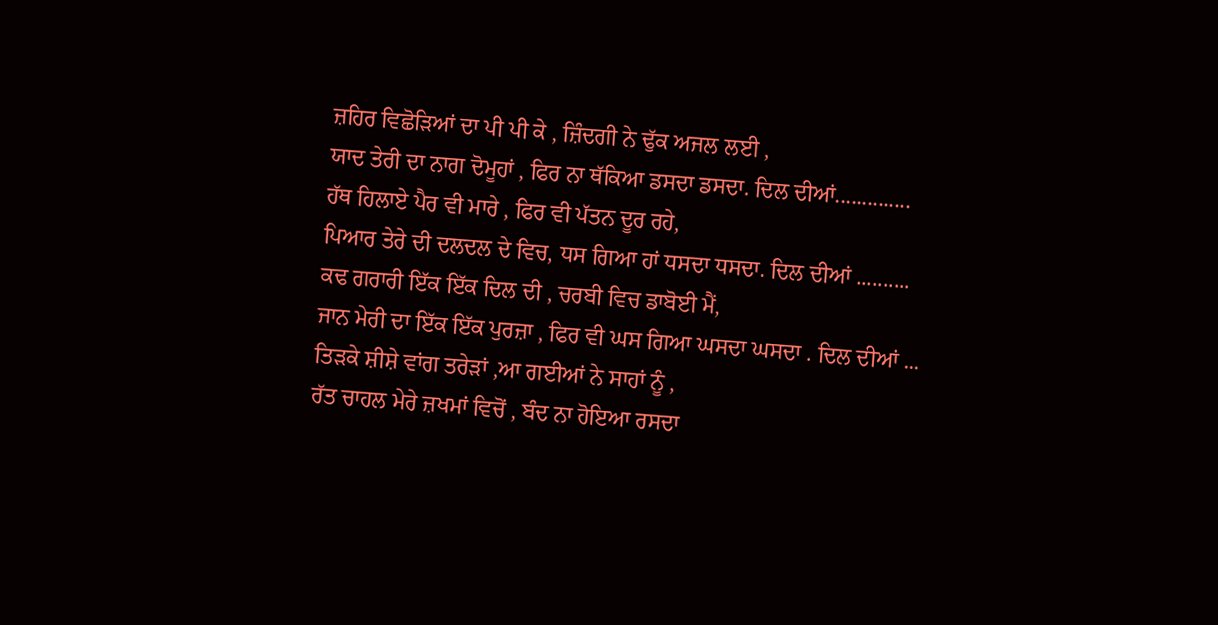ਜ਼ਹਿਰ ਵਿਛੋੜਿਆਂ ਦਾ ਪੀ ਪੀ ਕੇ , ਜ਼ਿੰਦਗੀ ਨੇ ਢੁੱਕ ਅਜਲ ਲਈ ,
ਯਾਦ ਤੇਰੀ ਦਾ ਨਾਗ ਦੋਮੂਹਾਂ , ਫਿਰ ਨਾ ਥੱਕਿਆ ਡਸਦਾ ਡਸਦਾ. ਦਿਲ ਦੀਆਂ..............
ਹੱਥ ਹਿਲਾਏ ਪੈਰ ਵੀ ਮਾਰੇ , ਫਿਰ ਵੀ ਪੱਤਨ ਦੂਰ ਰਹੇ,
ਪਿਆਰ ਤੇਰੇ ਦੀ ਦਲਦਲ ਦੇ ਵਿਚ, ਧਸ ਗਿਆ ਹਾਂ ਧਸਦਾ ਧਸਦਾ. ਦਿਲ ਦੀਆਂ ..........
ਕਢ ਗਰਾਰੀ ਇੱਕ ਇੱਕ ਦਿਲ ਦੀ , ਚਰਬੀ ਵਿਚ ਡਾਬੋਈ ਮੈਂ,
ਜਾਨ ਮੇਰੀ ਦਾ ਇੱਕ ਇੱਕ ਪੁਰਜ਼ਾ , ਫਿਰ ਵੀ ਘਸ ਗਿਆ ਘਸਦਾ ਘਸਦਾ . ਦਿਲ ਦੀਆਂ ...
ਤਿੜਕੇ ਸ਼ੀਸ਼ੇ ਵਾਂਗ ਤਰੇੜਾਂ ,ਆ ਗਈਆਂ ਨੇ ਸਾਹਾਂ ਨੂੰ ,
ਰੱਤ ਚਾਹਲ ਮੇਰੇ ਜ਼ਖਮਾਂ ਵਿਚੋਂ , ਬੰਦ ਨਾ ਹੋਇਆ ਰਸਦਾ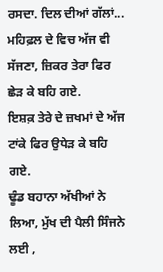ਰਸਦਾ. ਦਿਲ ਦੀਆਂ ਗੱਲਾਂ...
ਮਹਿਫ਼ਲ ਦੇ ਵਿਚ ਅੱਜ ਵੀ ਸੱਜਣਾ, ਜ਼ਿਕਰ ਤੇਰਾ ਫਿਰ ਛੇੜ ਕੇ ਬਹਿ ਗਏ.
ਇਸ਼ਕ਼ ਤੇਰੇ ਦੇ ਜ਼ਖਮਾਂ ਦੇ ਅੱਜ ਟਾਂਕੇ ਫਿਰ ਉਧੇੜ ਕੇ ਬਹਿ ਗਏ.
ਢੂੰਡ ਬਹਾਨਾ ਅੱਖੀਆਂ ਨੇ ਲਿਆ, ਮੁੱਖ ਦੀ ਪੈਲੀ ਸਿੰਜਨੇ ਲਈ ,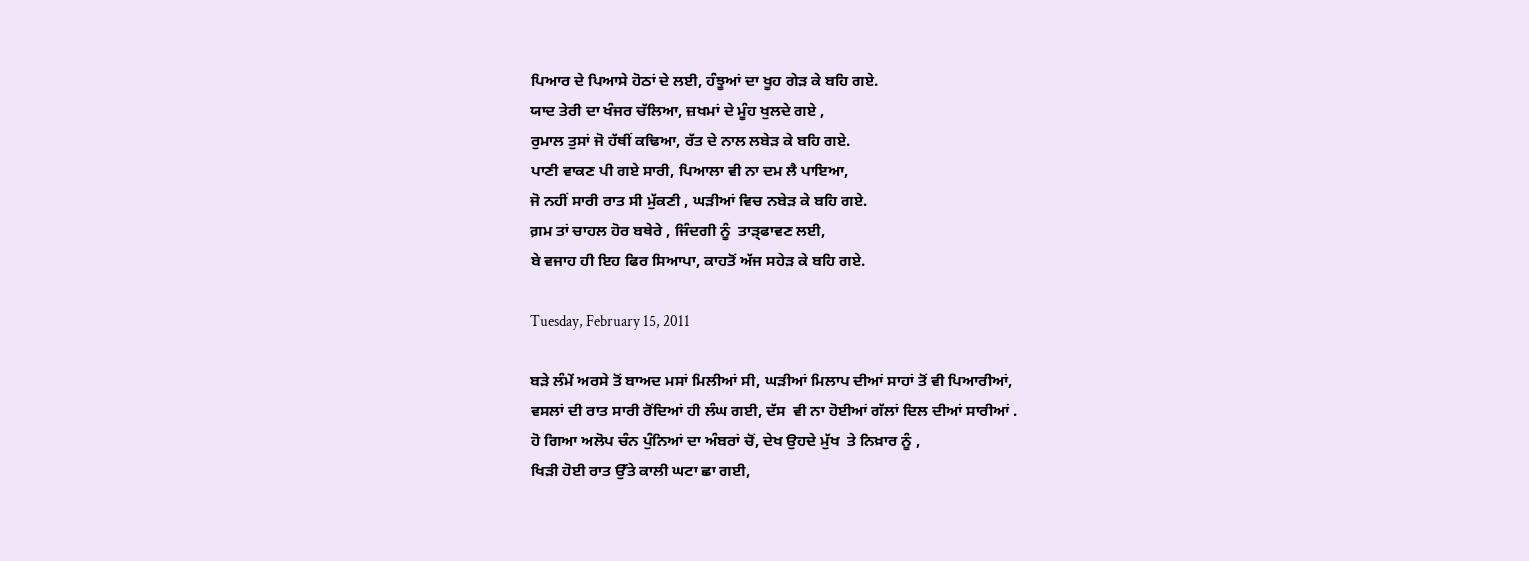ਪਿਆਰ ਦੇ ਪਿਆਸੇ ਹੋਠਾਂ ਦੇ ਲਈ, ਹੰਝੂਆਂ ਦਾ ਖੂਹ ਗੇੜ ਕੇ ਬਹਿ ਗਏ.
ਯਾਦ ਤੇਰੀ ਦਾ ਖੰਜਰ ਚੱਲਿਆ, ਜ਼ਖਮਾਂ ਦੇ ਮੂੰਹ ਖੁਲਦੇ ਗਏ ,
ਰੁਮਾਲ ਤੁਸਾਂ ਜੋ ਹੱਥੀਂ ਕਢਿਆ, ਰੱਤ ਦੇ ਨਾਲ ਲਬੇੜ ਕੇ ਬਹਿ ਗਏ.
ਪਾਣੀ ਵਾਕਣ ਪੀ ਗਏ ਸਾਰੀ, ਪਿਆਲਾ ਵੀ ਨਾ ਦਮ ਲੈ ਪਾਇਆ,
ਜੋ ਨਹੀਂ ਸਾਰੀ ਰਾਤ ਸੀ ਮੁੱਕਣੀ , ਘੜੀਆਂ ਵਿਚ ਨਬੇੜ ਕੇ ਬਹਿ ਗਏ.
ਗ਼ਮ ਤਾਂ ਚਾਹਲ ਹੋਰ ਬਥੇਰੇ , ਜਿੰਦਗੀ ਨੂੰ  ਤਾੜ੍ਫਾਵਣ ਲਈ,
ਬੇ ਵਜਾਹ ਹੀ ਇਹ ਫਿਰ ਸਿਆਪਾ, ਕਾਹਤੋਂ ਅੱਜ ਸਹੇੜ ਕੇ ਬਹਿ ਗਏ.

Tuesday, February 15, 2011

ਬੜੇ ਲੰਮੇਂ ਅਰਸੇ ਤੋਂ ਬਾਅਦ ਮਸਾਂ ਮਿਲੀਆਂ ਸੀ, ਘੜੀਆਂ ਮਿਲਾਪ ਦੀਆਂ ਸਾਹਾਂ ਤੋਂ ਵੀ ਪਿਆਰੀਆਂ,
ਵਸਲਾਂ ਦੀ ਰਾਤ ਸਾਰੀ ਰੋਂਦਿਆਂ ਹੀ ਲੰਘ ਗਈ, ਦੱਸ  ਵੀ ਨਾ ਹੋਈਆਂ ਗੱਲਾਂ ਦਿਲ ਦੀਆਂ ਸਾਰੀਆਂ .
ਹੋ ਗਿਆ ਅਲੋਪ ਚੰਨ ਪੁੰਨਿਆਂ ਦਾ ਅੰਬਰਾਂ ਚੋਂ, ਦੇਖ ਉਹਦੇ ਮੁੱਖ  ਤੇ ਨਿਖ਼ਾਰ ਨੂੰ ,
ਖਿੜੀ ਹੋਈ ਰਾਤ ਉੱਤੇ ਕਾਲੀ ਘਟਾ ਛਾ ਗਈ,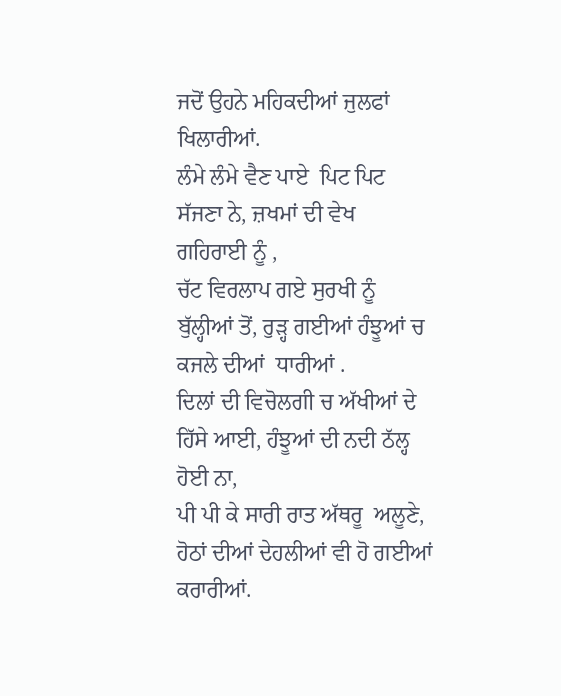ਜਦੋਂ ਉਹਨੇ ਮਹਿਕਦੀਆਂ ਜੁਲਫਾਂ ਖਿਲਾਰੀਆਂ.
ਲੰਮੇ ਲੰਮੇ ਵੈਣ ਪਾਏ  ਪਿਟ ਪਿਟ ਸੱਜਣਾ ਨੇ, ਜ਼ਖਮਾਂ ਦੀ ਵੇਖ  ਗਹਿਰਾਈ ਨੂੰ ,
ਚੱਟ ਵਿਰਲਾਪ ਗਏ ਸੁਰਖੀ ਨੂੰ ਬੁੱਲ੍ਹੀਆਂ ਤੋਂ, ਰੁੜ੍ਹ ਗਈਆਂ ਹੰਝੂਆਂ ਚ  ਕਜਲੇ ਦੀਆਂ  ਧਾਰੀਆਂ .
ਦਿਲਾਂ ਦੀ ਵਿਚੋਲਗੀ ਚ ਅੱਖੀਆਂ ਦੇ ਹਿੱਸੇ ਆਈ, ਹੰਝੂਆਂ ਦੀ ਨਦੀ ਠੱਲ੍ਹ ਹੋਈ ਨਾ,
ਪੀ ਪੀ ਕੇ ਸਾਰੀ ਰਾਤ ਅੱਥਰੂ  ਅਲੂਣੇ, ਹੋਠਾਂ ਦੀਆਂ ਦੇਹਲੀਆਂ ਵੀ ਹੋ ਗਈਆਂ ਕਰਾਰੀਆਂ.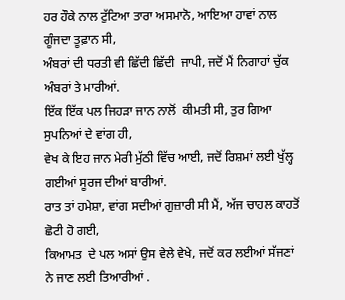ਹਰ ਹੌਕੇ ਨਾਲ ਟੁੱਟਿਆ ਤਾਰਾ ਅਸਮਾਨੋ, ਆਇਆ ਹਾਵਾਂ ਨਾਲ ਗੂੰਜਦਾ ਤੂਫ਼ਾਨ ਸੀ,
ਅੰਬਰਾਂ ਦੀ ਧਰਤੀ ਵੀ ਛਿੱਦੀ ਛਿੱਦੀ  ਜਾਪੀ, ਜਦੋਂ ਮੈਂ ਨਿਗਾਹਾਂ ਚੁੱਕ ਅੰਬਰਾਂ ਤੇ ਮਾਰੀਆਂ.
ਇੱਕ ਇੱਕ ਪਲ ਜਿਹੜਾ ਜਾਨ ਨਾਲੋਂ  ਕੀਮਤੀ ਸੀ, ਤੁਰ ਗਿਆ ਸੁਪਨਿਆਂ ਦੇ ਵਾਂਗ ਹੀ,
ਵੇਖ ਕੇ ਇਹ ਜਾਨ ਮੇਰੀ ਮੁੱਠੀ ਵਿੱਚ ਆਈ, ਜਦੋਂ ਰਿਸ਼ਮਾਂ ਲਈ ਖੁੱਲ੍ਹ ਗਈਆਂ ਸੂਰਜ ਦੀਆਂ ਬਾਰੀਆਂ.
ਰਾਤ ਤਾਂ ਹਮੇਸ਼ਾ, ਵਾਂਗ ਸਦੀਆਂ ਗੁਜ਼ਾਰੀ ਸੀ ਮੈਂ, ਅੱਜ ਚਾਹਲ ਕਾਹਤੋਂ ਛੋਟੀ ਹੋ ਗਈ,
ਕਿਆਮਤ  ਦੇ ਪਲ ਅਸਾਂ ਉਸ ਵੇਲੇ ਵੇਖੇ, ਜਦੋਂ ਕਰ ਲਈਆਂ ਸੱਜਣਾਂ ਨੇ ਜਾਣ ਲਈ ਤਿਆਰੀਆਂ .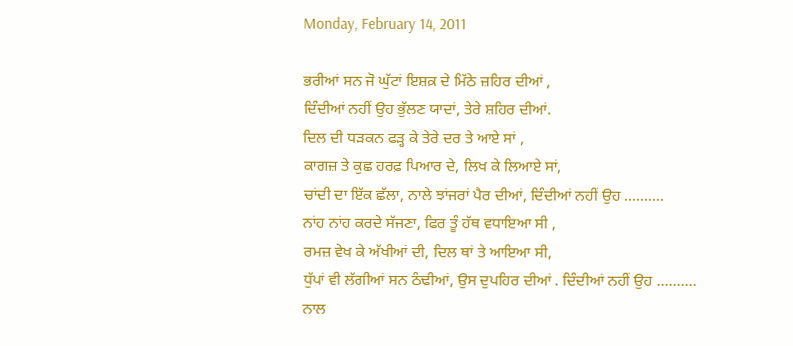Monday, February 14, 2011

ਭਰੀਆਂ ਸਨ ਜੋ ਘੁੱਟਾਂ ਇਸ਼ਕ਼ ਦੇ ਮਿੱਠੇ ਜ਼ਹਿਰ ਦੀਆਂ ,
ਦਿੰਦੀਆਂ ਨਹੀਂ ਉਹ ਭੁੱਲਣ ਯਾਦਾਂ, ਤੇਰੇ ਸ਼ਹਿਰ ਦੀਆਂ.
ਦਿਲ ਦੀ ਧੜਕਨ ਫੜ੍ਹ ਕੇ ਤੇਰੇ ਦਰ ਤੇ ਆਏ ਸਾਂ ,
ਕਾਗਜ਼ ਤੇ ਕੁਛ ਹਰਫ਼ ਪਿਆਰ ਦੇ, ਲਿਖ ਕੇ ਲਿਆਏ ਸਾਂ,
ਚਾਂਦੀ ਦਾ ਇੱਕ ਛੱਲਾ, ਨਾਲੇ ਝਾਂਜਰਾਂ ਪੈਰ ਦੀਆਂ, ਦਿੰਦੀਆਂ ਨਹੀਂ ਉਹ ..........
ਨਾਂਹ ਨਾਂਹ ਕਰਦੇ ਸੱਜਣਾ, ਫਿਰ ਤੂੰ ਹੱਥ ਵਧਾਇਆ ਸੀ ,
ਰਮਜ਼ ਵੇਖ ਕੇ ਅੱਖੀਆਂ ਦੀ, ਦਿਲ ਥਾਂ ਤੇ ਆਇਆ ਸੀ,
ਧੁੱਪਾਂ ਵੀ ਲੱਗੀਆਂ ਸਨ ਠੰਢੀਆਂ, ਉਸ ਦੁਪਹਿਰ ਦੀਆਂ . ਦਿੰਦੀਆਂ ਨਹੀਂ ਉਹ ..........
ਨਾਲ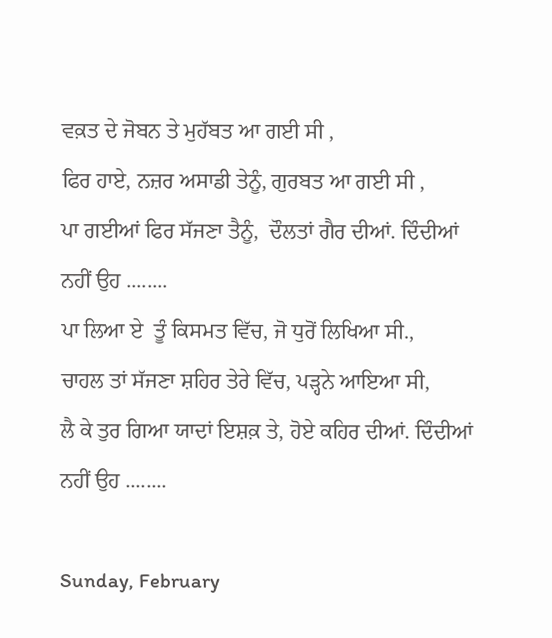ਵਕ਼ਤ ਦੇ ਜੋਬਨ ਤੇ ਮੁਹੱਬਤ ਆ ਗਈ ਸੀ ,
ਫਿਰ ਹਾਏ, ਨਜ਼ਰ ਅਸਾਡੀ ਤੇਨੂੰ, ਗੁਰਬਤ ਆ ਗਈ ਸੀ ,
ਪਾ ਗਈਆਂ ਫਿਰ ਸੱਜਣਾ ਤੈਨੂੰ,  ਦੌਲਤਾਂ ਗੈਰ ਦੀਆਂ. ਦਿੰਦੀਆਂ ਨਹੀਂ ਉਹ ........
ਪਾ ਲਿਆ ਏ  ਤੂੰ ਕਿਸਮਤ ਵਿੱਚ, ਜੋ ਧੁਰੋਂ ਲਿਖਿਆ ਸੀ.,
ਚਾਹਲ ਤਾਂ ਸੱਜਣਾ ਸ਼ਹਿਰ ਤੇਰੇ ਵਿੱਚ, ਪੜ੍ਹਨੇ ਆਇਆ ਸੀ,
ਲੈ ਕੇ ਤੁਰ ਗਿਆ ਯਾਦਾਂ ਇਸ਼ਕ਼ ਤੇ, ਹੋਏ ਕਹਿਰ ਦੀਆਂ. ਦਿੰਦੀਆਂ ਨਹੀਂ ਉਹ ........

Sunday, February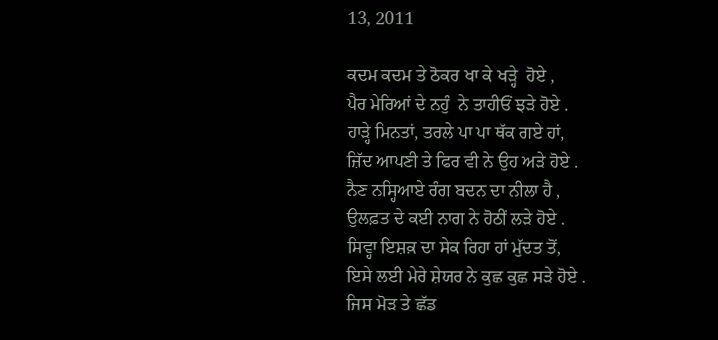13, 2011

ਕਦਮ ਕਦਮ ਤੇ ਠੋਕਰ ਖਾ ਕੇ ਖੜ੍ਹੇ  ਹੋਏ ,
ਪੈਰ ਮੇਰਿਆਂ ਦੇ ਨਹੁੰ  ਨੇ ਤਾਹੀਓਂ ਝੜੇ ਹੋਏ .
ਹਾੜ੍ਹੇ ਮਿਨਤਾਂ, ਤਰਲੇ ਪਾ ਪਾ ਥੱਕ ਗਏ ਹਾਂ,
ਜ਼ਿੱਦ ਆਪਣੀ ਤੇ ਫਿਰ ਵੀ ਨੇ ਉਹ ਅੜੇ ਹੋਏ .
ਨੈਣ ਨਸ੍ਹਿਆਏ ਰੰਗ ਬਦਨ ਦਾ ਨੀਲਾ ਹੈ ,
ਉਲਫ਼ਤ ਦੇ ਕਈ ਨਾਗ ਨੇ ਹੋਠੀਂ ਲੜੇ ਹੋਏ .
ਸਿਵ੍ਹਾ ਇਸ਼ਕ਼ ਦਾ ਸੇਕ ਰਿਹਾ ਹਾਂ ਮੁੱਦਤ ਤੋਂ,
ਇਸੇ ਲਈ ਮੇਰੇ ਸ਼ੇਯਰ ਨੇ ਕੁਛ ਕੁਛ ਸੜੇ ਹੋਏ .
ਜਿਸ ਮੋੜ ਤੇ ਛੱਡ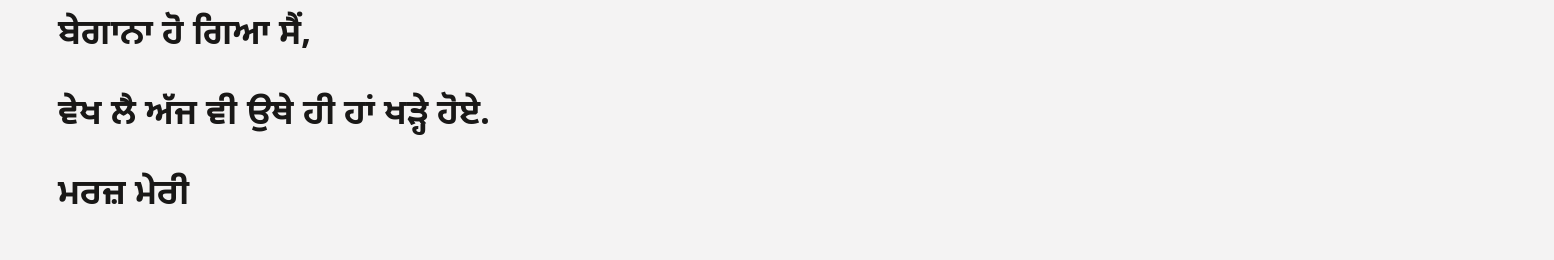ਬੇਗਾਨਾ ਹੋ ਗਿਆ ਸੈਂ,
ਵੇਖ ਲੈ ਅੱਜ ਵੀ ਉਥੇ ਹੀ ਹਾਂ ਖੜ੍ਹੇ ਹੋਏ.
ਮਰਜ਼ ਮੇਰੀ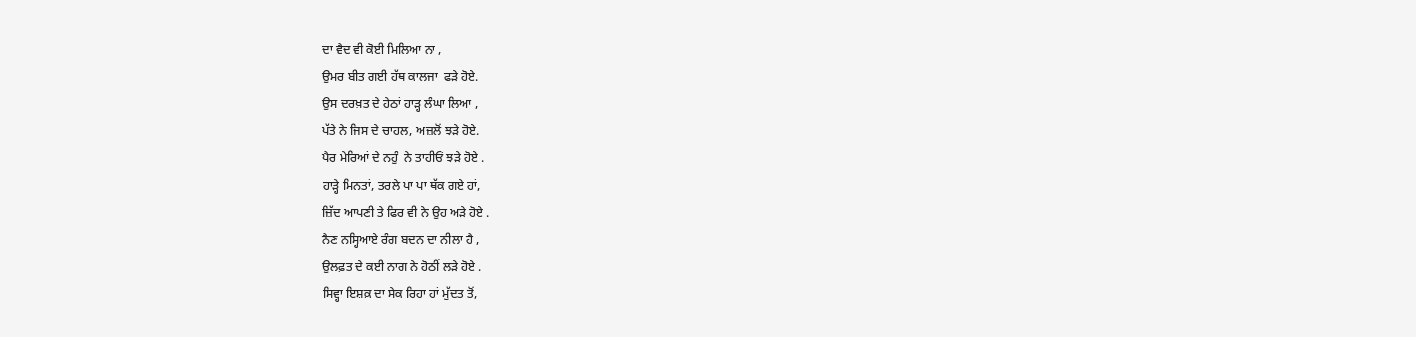ਦਾ ਵੈਦ ਵੀ ਕੋਈ ਮਿਲਿਆ ਨਾ ,
ਉਮਰ ਬੀਤ ਗਈ ਹੱਥ ਕਾਲਜਾ  ਫੜੇ ਹੋਏ.
ਉਸ ਦਰਖ਼ਤ ਦੇ ਹੇਠਾਂ ਹਾੜ੍ਹ ਲੰਘਾ ਲਿਆ ,
ਪੱਤੇ ਨੇ ਜਿਸ ਦੇ ਚਾਹਲ, ਅਜ਼ਲੋਂ ਝੜੇ ਹੋਏ.
ਪੈਰ ਮੇਰਿਆਂ ਦੇ ਨਹੁੰ  ਨੇ ਤਾਹੀਓਂ ਝੜੇ ਹੋਏ .
ਹਾੜ੍ਹੇ ਮਿਨਤਾਂ, ਤਰਲੇ ਪਾ ਪਾ ਥੱਕ ਗਏ ਹਾਂ,
ਜ਼ਿੱਦ ਆਪਣੀ ਤੇ ਫਿਰ ਵੀ ਨੇ ਉਹ ਅੜੇ ਹੋਏ .
ਨੈਣ ਨਸ੍ਹਿਆਏ ਰੰਗ ਬਦਨ ਦਾ ਨੀਲਾ ਹੈ ,
ਉਲਫ਼ਤ ਦੇ ਕਈ ਨਾਗ ਨੇ ਹੋਠੀਂ ਲੜੇ ਹੋਏ .
ਸਿਵ੍ਹਾ ਇਸ਼ਕ਼ ਦਾ ਸੇਕ ਰਿਹਾ ਹਾਂ ਮੁੱਦਤ ਤੋਂ,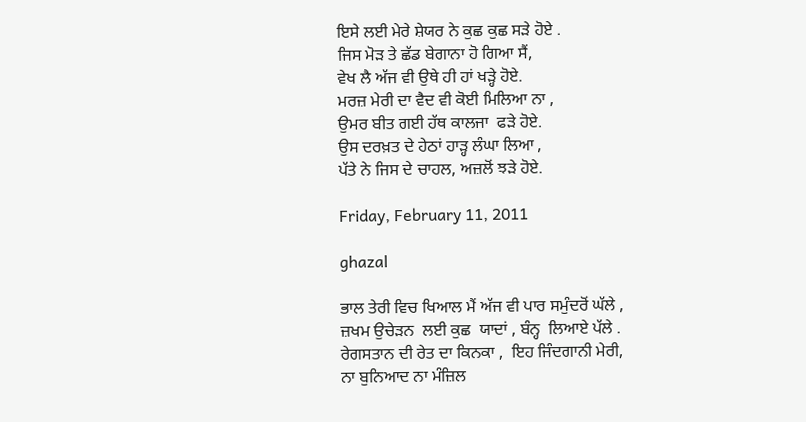ਇਸੇ ਲਈ ਮੇਰੇ ਸ਼ੇਯਰ ਨੇ ਕੁਛ ਕੁਛ ਸੜੇ ਹੋਏ .
ਜਿਸ ਮੋੜ ਤੇ ਛੱਡ ਬੇਗਾਨਾ ਹੋ ਗਿਆ ਸੈਂ,
ਵੇਖ ਲੈ ਅੱਜ ਵੀ ਉਥੇ ਹੀ ਹਾਂ ਖੜ੍ਹੇ ਹੋਏ.
ਮਰਜ਼ ਮੇਰੀ ਦਾ ਵੈਦ ਵੀ ਕੋਈ ਮਿਲਿਆ ਨਾ ,
ਉਮਰ ਬੀਤ ਗਈ ਹੱਥ ਕਾਲਜਾ  ਫੜੇ ਹੋਏ.
ਉਸ ਦਰਖ਼ਤ ਦੇ ਹੇਠਾਂ ਹਾੜ੍ਹ ਲੰਘਾ ਲਿਆ ,
ਪੱਤੇ ਨੇ ਜਿਸ ਦੇ ਚਾਹਲ, ਅਜ਼ਲੋਂ ਝੜੇ ਹੋਏ.

Friday, February 11, 2011

ghazal

ਭਾਲ ਤੇਰੀ ਵਿਚ ਖਿਆਲ ਮੈਂ ਅੱਜ ਵੀ ਪਾਰ ਸਮੁੰਦਰੋਂ ਘੱਲੇ ,
ਜ਼ਖਮ ਉਚੇੜਨ  ਲਈ ਕੁਛ  ਯਾਦਾਂ , ਬੰਨ੍ਹ  ਲਿਆਏ ਪੱਲੇ .
ਰੇਗਸਤਾਨ ਦੀ ਰੇਤ ਦਾ ਕਿਨਕਾ ,  ਇਹ ਜਿੰਦਗਾਨੀ ਮੇਰੀ,
ਨਾ ਬੁਨਿਆਦ ਨਾ ਮੰਜ਼ਿਲ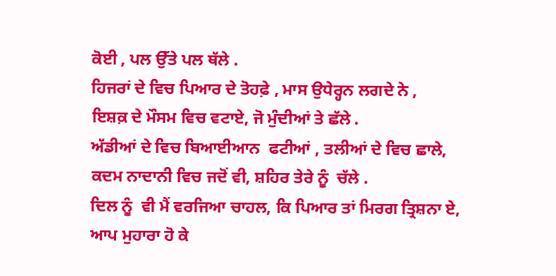ਕੋਈ , ਪਲ ਉੱਤੇ ਪਲ ਥੱਲੇ .
ਹਿਜਰਾਂ ਦੇ ਵਿਚ ਪਿਆਰ ਦੇ ਤੋਹਫ਼ੇ , ਮਾਸ ਉਧੇਰ੍ਹਨ ਲਗਦੇ ਨੇ ,
ਇਸ਼ਕ਼ ਦੇ ਮੌਸਮ ਵਿਚ ਵਟਾਏ, ਜੋ ਮੁੰਦੀਆਂ ਤੇ ਛੱਲੇ .
ਅੱਡੀਆਂ ਦੇ ਵਿਚ ਬਿਆਈਆਨ  ਫਟੀਆਂ , ਤਲੀਆਂ ਦੇ ਵਿਚ ਛਾਲੇ,
ਕਦਮ ਨਾਦਾਨੀ ਵਿਚ ਜਦੋਂ ਵੀ, ਸ਼ਹਿਰ ਤੇਰੇ ਨੂੰ  ਚੱਲੇ .
ਦਿਲ ਨੂੰ  ਵੀ ਮੈਂ ਵਰਜਿਆ ਚਾਹਲ, ਕਿ ਪਿਆਰ ਤਾਂ ਮਿਰਗ ਤ੍ਰਿਸ਼ਨਾ ਏ,
ਆਪ ਮੁਹਾਰਾ ਹੋ ਕੇ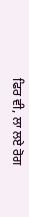ਫਿਰ ਵੀ, ਲਾ ਲਏ ਰੋਗ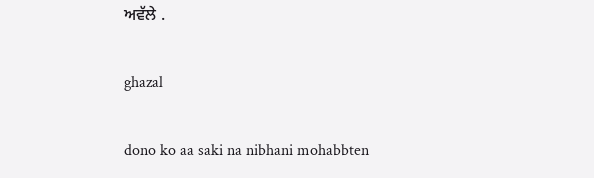ਅਵੱਲੇ .

ghazal

dono ko aa saki na nibhani mohabbten